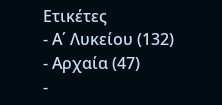Ετικέτες
- Α΄ Λυκείου (132)
- Αρχαία (47)
-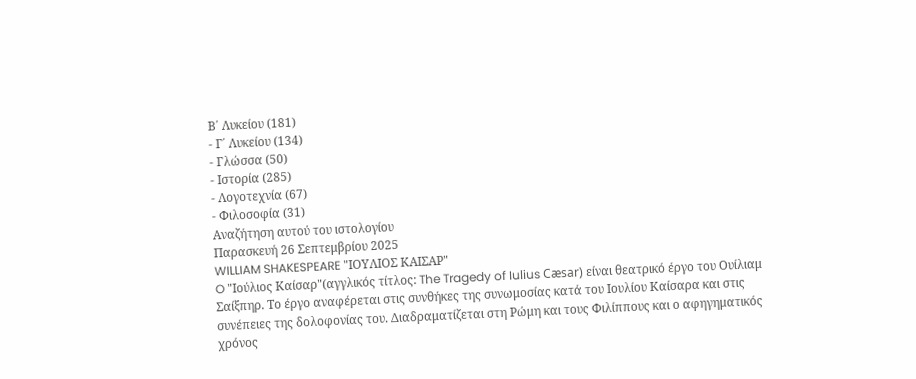Β΄ Λυκείου (181)
- Γ΄ Λυκείου (134)
- Γλώσσα (50)
- Ιστορία (285)
- Λογοτεχνία (67)
- Φιλοσοφία (31)
Αναζήτηση αυτού του ιστολογίου
Παρασκευή 26 Σεπτεμβρίου 2025
WILLIAM SHAKESPEARE "ΙΟΥΛΙΟΣ ΚΑΙΣΑΡ"
O "Ιούλιος Καίσαρ"(αγγλικός τίτλος: The Tragedy of Iulius Cæsar) είναι θεατρικό έργο του Ουίλιαμ Σαίξπηρ. Το έργο αναφέρεται στις συνθήκες της συνωμοσίας κατά του Ιουλίου Καίσαρα και στις συνέπειες της δολοφονίας του. Διαδραματίζεται στη Ρώμη και τους Φιλίππους και ο αφηγηματικός χρόνος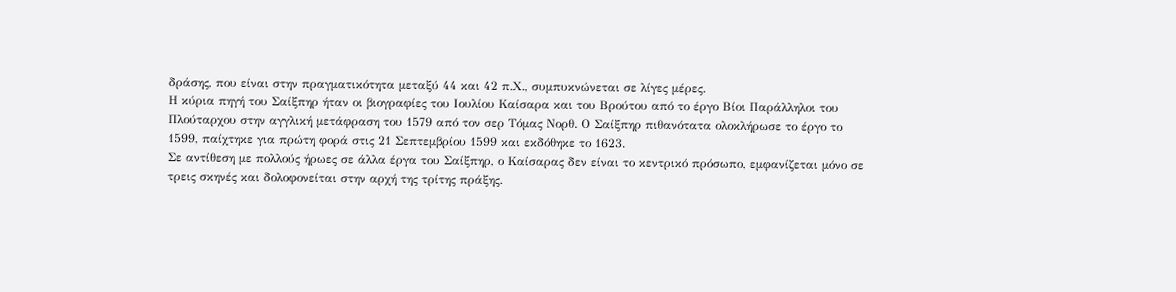δράσης, που είναι στην πραγματικότητα μεταξύ 44 και 42 π.Χ., συμπυκνώνεται σε λίγες μέρες.
Η κύρια πηγή του Σαίξπηρ ήταν οι βιογραφίες του Ιουλίου Καίσαρα και του Βρούτου από το έργο Βίοι Παράλληλοι του Πλούταρχου στην αγγλική μετάφραση του 1579 από τον σερ Τόμας Νορθ. Ο Σαίξπηρ πιθανότατα ολοκλήρωσε το έργο το 1599, παίχτηκε για πρώτη φορά στις 21 Σεπτεμβρίου 1599 και εκδόθηκε το 1623.
Σε αντίθεση με πολλούς ήρωες σε άλλα έργα του Σαίξπηρ, ο Καίσαρας δεν είναι το κεντρικό πρόσωπο, εμφανίζεται μόνο σε τρεις σκηνές και δολοφονείται στην αρχή της τρίτης πράξης.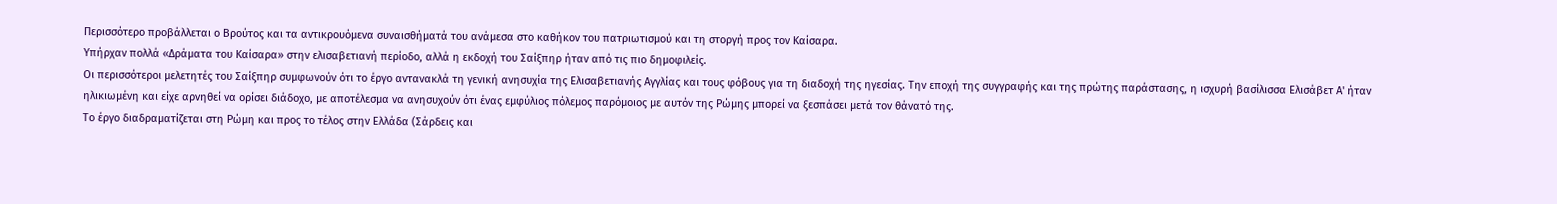Περισσότερο προβάλλεται ο Βρούτος και τα αντικρουόμενα συναισθήματά του ανάμεσα στο καθήκον του πατριωτισμού και τη στοργή προς τον Καίσαρα.
Υπήρχαν πολλά «Δράματα του Καίσαρα» στην ελισαβετιανή περίοδο, αλλά η εκδοχή του Σαίξπηρ ήταν από τις πιο δημοφιλείς.
Οι περισσότεροι μελετητές του Σαίξπηρ συμφωνούν ότι το έργο αντανακλά τη γενική ανησυχία της Ελισαβετιανής Αγγλίας και τους φόβους για τη διαδοχή της ηγεσίας. Την εποχή της συγγραφής και της πρώτης παράστασης, η ισχυρή βασίλισσα Ελισάβετ Α' ήταν ηλικιωμένη και είχε αρνηθεί να ορίσει διάδοχο, με αποτέλεσμα να ανησυχούν ότι ένας εμφύλιος πόλεμος παρόμοιος με αυτόν της Ρώμης μπορεί να ξεσπάσει μετά τον θάνατό της.
Το έργο διαδραματίζεται στη Ρώμη και προς το τέλος στην Ελλάδα (Σάρδεις και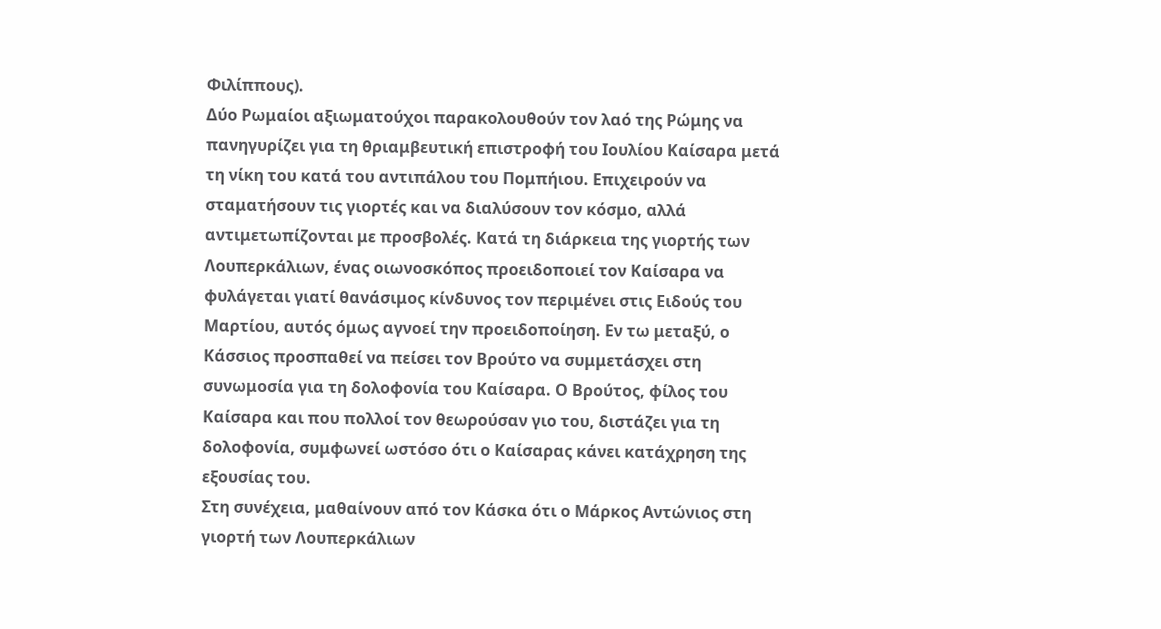Φιλίππους).
Δύο Ρωμαίοι αξιωματούχοι παρακολουθούν τον λαό της Ρώμης να πανηγυρίζει για τη θριαμβευτική επιστροφή του Ιουλίου Καίσαρα μετά τη νίκη του κατά του αντιπάλου του Πομπήιου. Επιχειρούν να σταματήσουν τις γιορτές και να διαλύσουν τον κόσμο, αλλά αντιμετωπίζονται με προσβολές. Κατά τη διάρκεια της γιορτής των Λουπερκάλιων, ένας οιωνοσκόπος προειδοποιεί τον Καίσαρα να φυλάγεται γιατί θανάσιμος κίνδυνος τον περιμένει στις Ειδούς του Μαρτίου, αυτός όμως αγνοεί την προειδοποίηση. Εν τω μεταξύ, ο Κάσσιος προσπαθεί να πείσει τον Βρούτο να συμμετάσχει στη συνωμοσία για τη δολοφονία του Καίσαρα. Ο Βρούτος, φίλος του Καίσαρα και που πολλοί τον θεωρούσαν γιο του, διστάζει για τη δολοφονία, συμφωνεί ωστόσο ότι ο Καίσαρας κάνει κατάχρηση της εξουσίας του.
Στη συνέχεια, μαθαίνουν από τον Κάσκα ότι ο Μάρκος Αντώνιος στη γιορτή των Λουπερκάλιων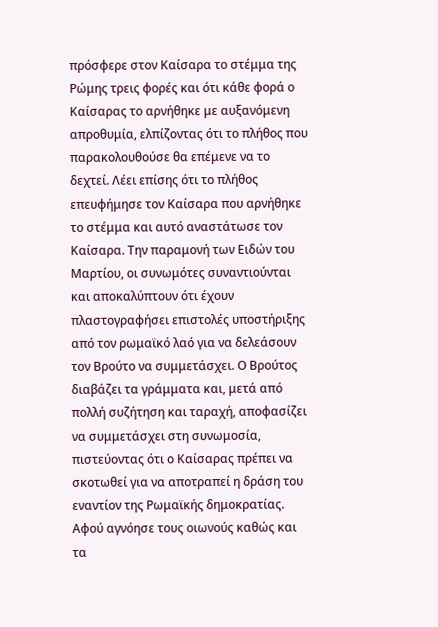πρόσφερε στον Καίσαρα το στέμμα της Ρώμης τρεις φορές και ότι κάθε φορά ο Καίσαρας το αρνήθηκε με αυξανόμενη απροθυμία, ελπίζοντας ότι το πλήθος που παρακολουθούσε θα επέμενε να το δεχτεί. Λέει επίσης ότι το πλήθος επευφήμησε τον Καίσαρα που αρνήθηκε το στέμμα και αυτό αναστάτωσε τον Καίσαρα. Την παραμονή των Ειδών του Μαρτίου, οι συνωμότες συναντιούνται και αποκαλύπτουν ότι έχουν πλαστογραφήσει επιστολές υποστήριξης από τον ρωμαϊκό λαό για να δελεάσουν τον Βρούτο να συμμετάσχει. Ο Βρούτος διαβάζει τα γράμματα και, μετά από πολλή συζήτηση και ταραχή, αποφασίζει να συμμετάσχει στη συνωμοσία, πιστεύοντας ότι ο Καίσαρας πρέπει να σκοτωθεί για να αποτραπεί η δράση του εναντίον της Ρωμαϊκής δημοκρατίας.
Αφού αγνόησε τους οιωνούς καθώς και τα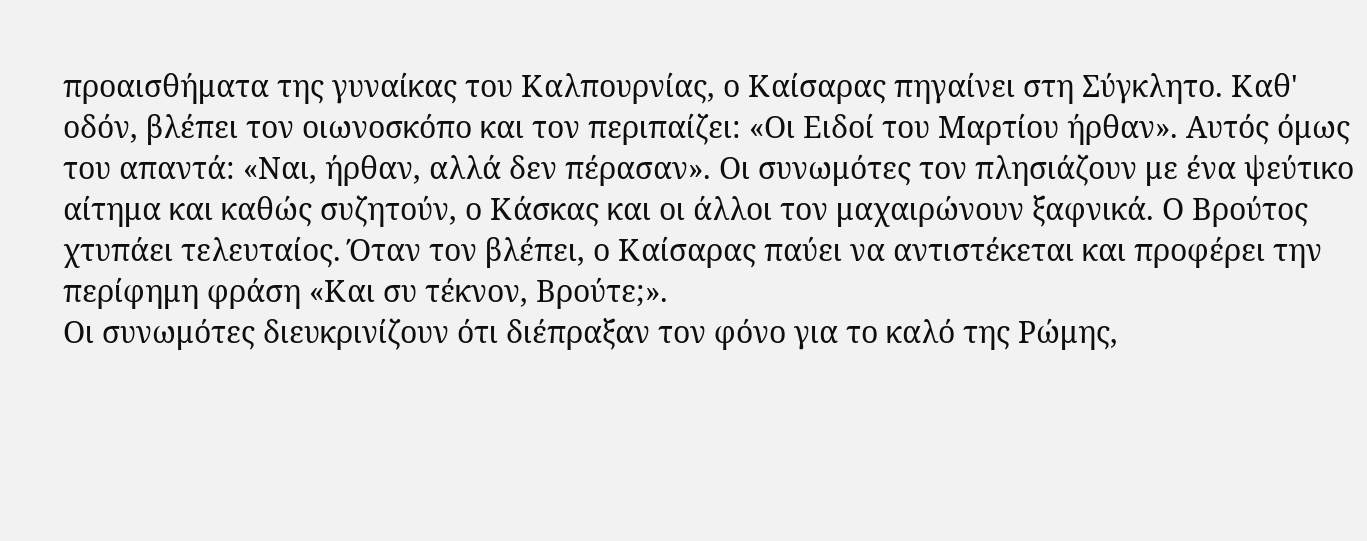προαισθήματα της γυναίκας του Καλπουρνίας, ο Καίσαρας πηγαίνει στη Σύγκλητο. Καθ' οδόν, βλέπει τον οιωνοσκόπο και τον περιπαίζει: «Οι Ειδοί του Μαρτίου ήρθαν». Αυτός όμως του απαντά: «Ναι, ήρθαν, αλλά δεν πέρασαν». Οι συνωμότες τον πλησιάζουν με ένα ψεύτικο αίτημα και καθώς συζητούν, ο Κάσκας και οι άλλοι τον μαχαιρώνουν ξαφνικά. Ο Βρούτος χτυπάει τελευταίος. Όταν τον βλέπει, ο Καίσαρας παύει να αντιστέκεται και προφέρει την περίφημη φράση «Και συ τέκνον, Βρούτε;».
Οι συνωμότες διευκρινίζουν ότι διέπραξαν τον φόνο για το καλό της Ρώμης,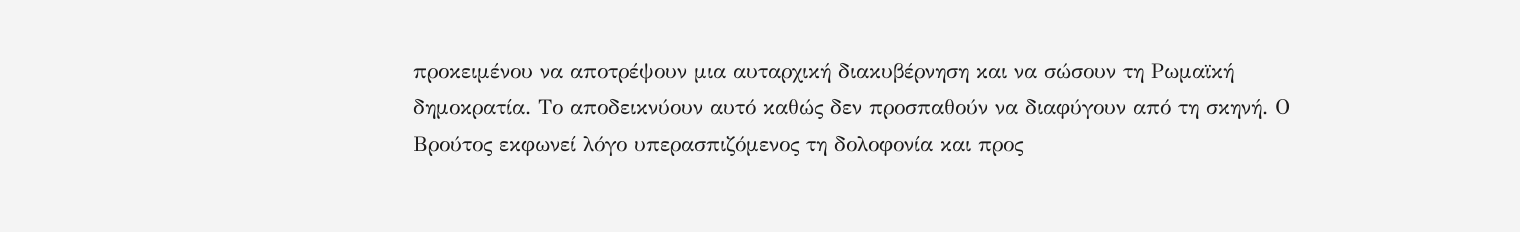προκειμένου να αποτρέψουν μια αυταρχική διακυβέρνηση και να σώσουν τη Ρωμαϊκή δημοκρατία. Το αποδεικνύουν αυτό καθώς δεν προσπαθούν να διαφύγουν από τη σκηνή. Ο Βρούτος εκφωνεί λόγο υπερασπιζόμενος τη δολοφονία και προς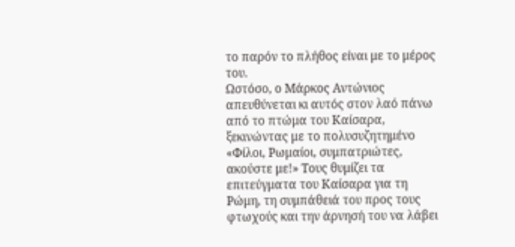το παρόν το πλήθος είναι με το μέρος του.
Ωστόσο, ο Μάρκος Αντώνιος απευθύνεται κι αυτός στον λαό πάνω από το πτώμα του Καίσαρα, ξεκινώντας με το πολυσυζητημένο «Φίλοι, Ρωμαίοι, συμπατριώτες, ακούστε με!» Τους θυμίζει τα επιτεύγματα του Καίσαρα για τη Ρώμη, τη συμπάθειά του προς τους φτωχούς και την άρνησή του να λάβει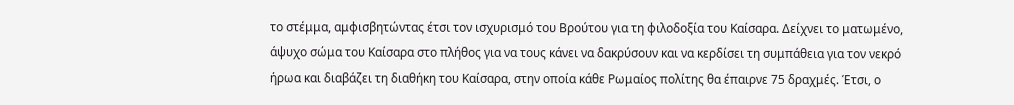το στέμμα, αμφισβητώντας έτσι τον ισχυρισμό του Βρούτου για τη φιλοδοξία του Καίσαρα. Δείχνει το ματωμένο, άψυχο σώμα του Καίσαρα στο πλήθος για να τους κάνει να δακρύσουν και να κερδίσει τη συμπάθεια για τον νεκρό ήρωα και διαβάζει τη διαθήκη του Καίσαρα, στην οποία κάθε Ρωμαίος πολίτης θα έπαιρνε 75 δραχμές. Έτσι, ο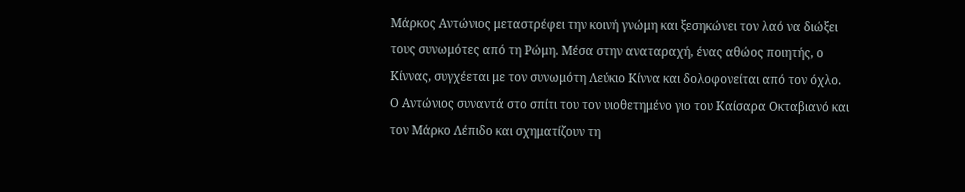Μάρκος Αντώνιος μεταστρέφει την κοινή γνώμη και ξεσηκώνει τον λαό να διώξει τους συνωμότες από τη Ρώμη. Μέσα στην αναταραχή, ένας αθώος ποιητής, ο Κίννας, συγχέεται με τον συνωμότη Λεύκιο Κίννα και δολοφονείται από τον όχλο.
Ο Αντώνιος συναντά στο σπίτι του τον υιοθετημένο γιο του Καίσαρα Οκταβιανό και τον Μάρκο Λέπιδο και σχηματίζουν τη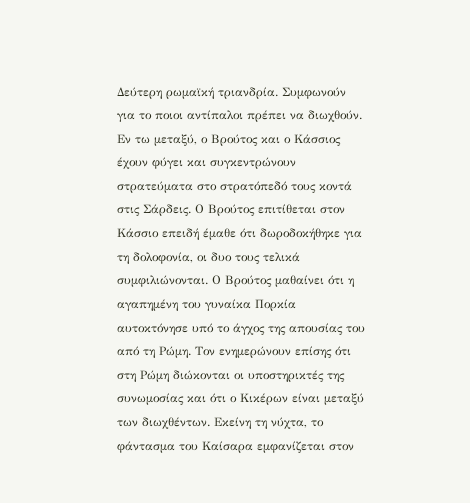Δεύτερη ρωμαϊκή τριανδρία. Συμφωνούν για το ποιοι αντίπαλοι πρέπει να διωχθούν. Εν τω μεταξύ, ο Βρούτος και ο Κάσσιος έχουν φύγει και συγκεντρώνουν στρατεύματα στο στρατόπεδό τους κοντά στις Σάρδεις. Ο Βρούτος επιτίθεται στον Κάσσιο επειδή έμαθε ότι δωροδοκήθηκε για τη δολοφονία, οι δυο τους τελικά συμφιλιώνονται. Ο Βρούτος μαθαίνει ότι η αγαπημένη του γυναίκα Πορκία αυτοκτόνησε υπό το άγχος της απουσίας του από τη Ρώμη. Τον ενημερώνουν επίσης ότι στη Ρώμη διώκονται οι υποστηρικτές της συνωμοσίας και ότι ο Κικέρων είναι μεταξύ των διωχθέντων. Εκείνη τη νύχτα, το φάντασμα του Καίσαρα εμφανίζεται στον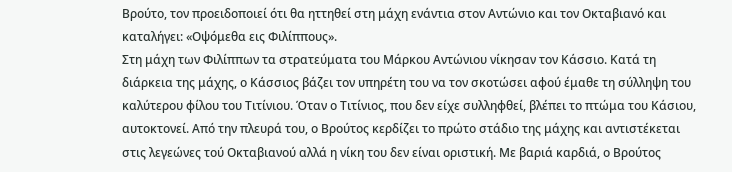Βρούτο, τον προειδοποιεί ότι θα ηττηθεί στη μάχη ενάντια στον Αντώνιο και τον Οκταβιανό και καταλήγει: «Οψόμεθα εις Φιλίππους».
Στη μάχη των Φιλίππων τα στρατεύματα του Μάρκου Αντώνιου νίκησαν τον Κάσσιο. Κατά τη διάρκεια της μάχης, ο Κάσσιος βάζει τον υπηρέτη του να τον σκοτώσει αφού έμαθε τη σύλληψη του καλύτερου φίλου του Τιτίνιου. Όταν ο Τιτίνιος, που δεν είχε συλληφθεί, βλέπει το πτώμα του Κάσιου, αυτοκτονεί. Από την πλευρά του, ο Βρούτος κερδίζει το πρώτο στάδιο της μάχης και αντιστέκεται στις λεγεώνες τού Οκταβιανού αλλά η νίκη του δεν είναι οριστική. Με βαριά καρδιά, ο Βρούτος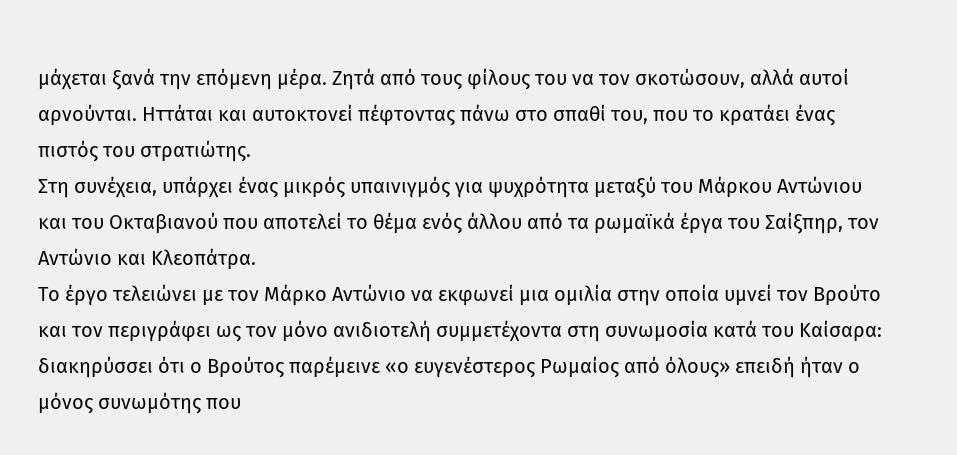μάχεται ξανά την επόμενη μέρα. Ζητά από τους φίλους του να τον σκοτώσουν, αλλά αυτοί αρνούνται. Ηττάται και αυτοκτονεί πέφτοντας πάνω στο σπαθί του, που το κρατάει ένας πιστός του στρατιώτης.
Στη συνέχεια, υπάρχει ένας μικρός υπαινιγμός για ψυχρότητα μεταξύ του Μάρκου Αντώνιου και του Οκταβιανού που αποτελεί το θέμα ενός άλλου από τα ρωμαϊκά έργα του Σαίξπηρ, τον Αντώνιο και Κλεοπάτρα.
Το έργο τελειώνει με τον Μάρκο Αντώνιο να εκφωνεί μια ομιλία στην οποία υμνεί τον Βρούτο και τον περιγράφει ως τον μόνο ανιδιοτελή συμμετέχοντα στη συνωμοσία κατά του Καίσαρα: διακηρύσσει ότι ο Βρούτος παρέμεινε «ο ευγενέστερος Ρωμαίος από όλους» επειδή ήταν ο μόνος συνωμότης που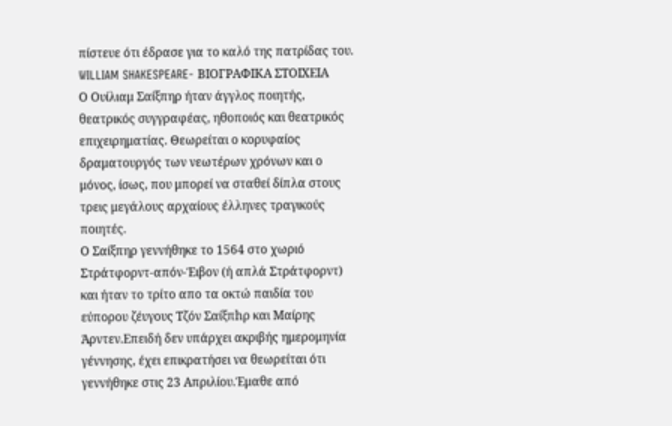πίστευε ότι έδρασε για το καλό της πατρίδας του.
WILLIAM SHAKESPEARE- ΒΙΟΓΡΑΦΙΚΑ ΣΤΟΙΧΕΙΑ
Ο Ουίλιαμ Σαίξπηρ ήταν άγγλος ποιητής, θεατρικός συγγραφέας, ηθοποιός και θεατρικός επιχειρηματίας. Θεωρείται ο κορυφαίος δραματουργός των νεωτέρων χρόνων και ο μόνος, ίσως, που μπορεί να σταθεί δίπλα στους τρεις μεγάλους αρχαίους έλληνες τραγικούς ποιητές.
Ο Σαίξπηρ γεννήθηκε το 1564 στο χωριό Στράτφορντ-απόν-Έιβον (ή απλά Στράτφορντ) και ήταν το τρίτο απο τα οκτώ παιδία του εύπορου ζέυγους Τζόν Σαίξπhρ και Μαίρης Άρντεν.Επειδή δεν υπάρχει ακριβής ημερομηνία γέννησης, έχει επικρατήσει να θεωρείται ότι γεννήθηκε στις 23 Απριλίου.Έμαθε από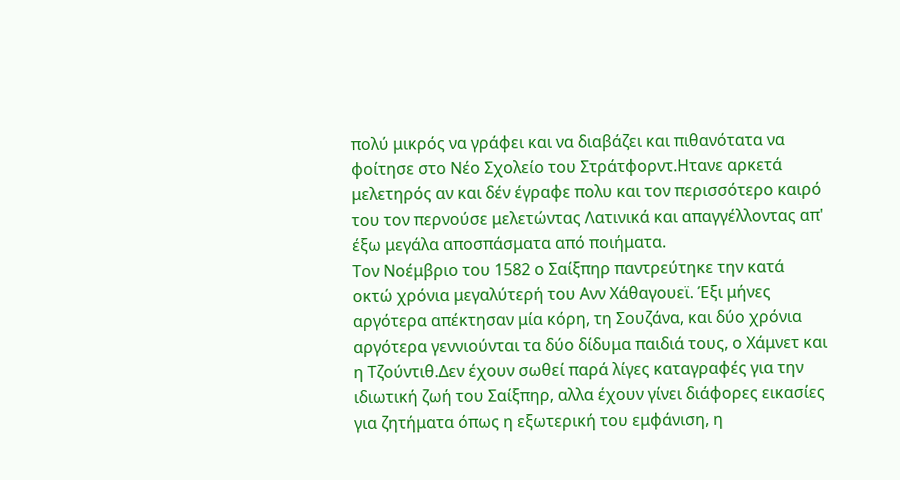πολύ μικρός να γράφει και να διαβάζει και πιθανότατα να φοίτησε στο Νέο Σχολείο του Στράτφορντ.Ητανε αρκετά μελετηρός αν και δέν έγραφε πολυ και τον περισσότερο καιρό του τον περνούσε μελετώντας Λατινικά και απαγγέλλοντας απ' έξω μεγάλα αποσπάσματα από ποιήματα.
Τον Νοέμβριο του 1582 ο Σαίξπηρ παντρεύτηκε την κατά οκτώ χρόνια μεγαλύτερή του Ανν Χάθαγουεϊ. Έξι μήνες αργότερα απέκτησαν μία κόρη, τη Σουζάνα, και δύο χρόνια αργότερα γεννιούνται τα δύο δίδυμα παιδιά τους, ο Χάμνετ και η Τζούντιθ.Δεν έχουν σωθεί παρά λίγες καταγραφές για την ιδιωτική ζωή του Σαίξπηρ, αλλα έχουν γίνει διάφορες εικασίες για ζητήματα όπως η εξωτερική του εμφάνιση, η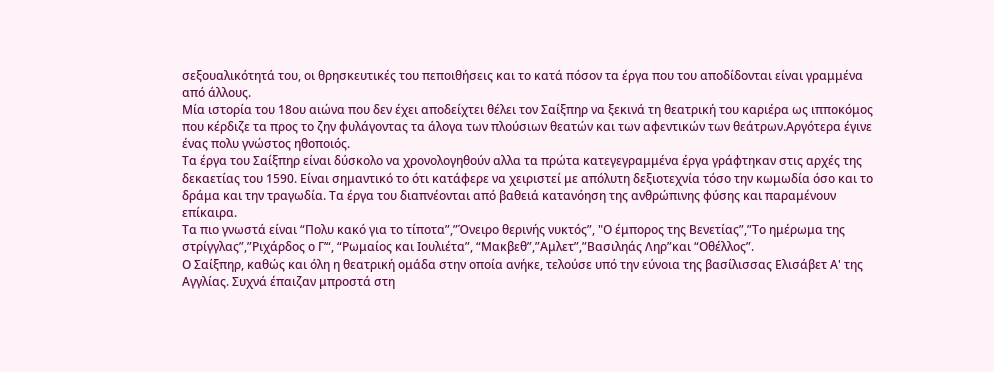σεξουαλικότητά του, οι θρησκευτικές του πεποιθήσεις και το κατά πόσον τα έργα που του αποδίδονται είναι γραμμένα από άλλους.
Μία ιστορία του 18ου αιώνα που δεν έχει αποδείχτει θέλει τον Σαίξπηρ να ξεκινά τη θεατρική του καριέρα ως ιπποκόμος που κέρδιζε τα προς το ζην φυλάγοντας τα άλογα των πλούσιων θεατών και των αφεντικών των θεάτρων.Αργότερα έγινε ένας πολυ γνώστος ηθοποιός.
Τα έργα του Σαίξπηρ είναι δύσκολο να χρονολογηθούν αλλα τα πρώτα κατεγεγραμμένα έργα γράφτηκαν στις αρχές της δεκαετίας του 1590. Είναι σημαντικό το ότι κατάφερε να χειριστεί με απόλυτη δεξιοτεχνία τόσο την κωμωδία όσο και το δράμα και την τραγωδία. Τα έργα του διαπνέονται από βαθειά κατανόηση της ανθρώπινης φύσης και παραμένουν επίκαιρα.
Τα πιο γνωστά είναι “Πολυ κακό για το τίποτα”,”Όνειρο θερινής νυκτός”, "Ο έμπορος της Βενετίας”,”Το ημέρωμα της στρίγγλας”,”Ριχάρδος ο Γ’“, “Ρωμαίος και Ιουλιέτα”, “Μακβεθ”,”Αμλετ”,”Βασιληάς Ληρ”και “Οθέλλος”.
Ο Σαίξπηρ, καθώς και όλη η θεατρική ομάδα στην οποία ανήκε, τελούσε υπό την εύνοια της βασίλισσας Ελισάβετ Α' της Αγγλίας. Συχνά έπαιζαν μπροστά στη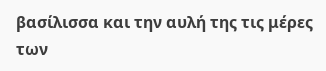βασίλισσα και την αυλή της τις μέρες των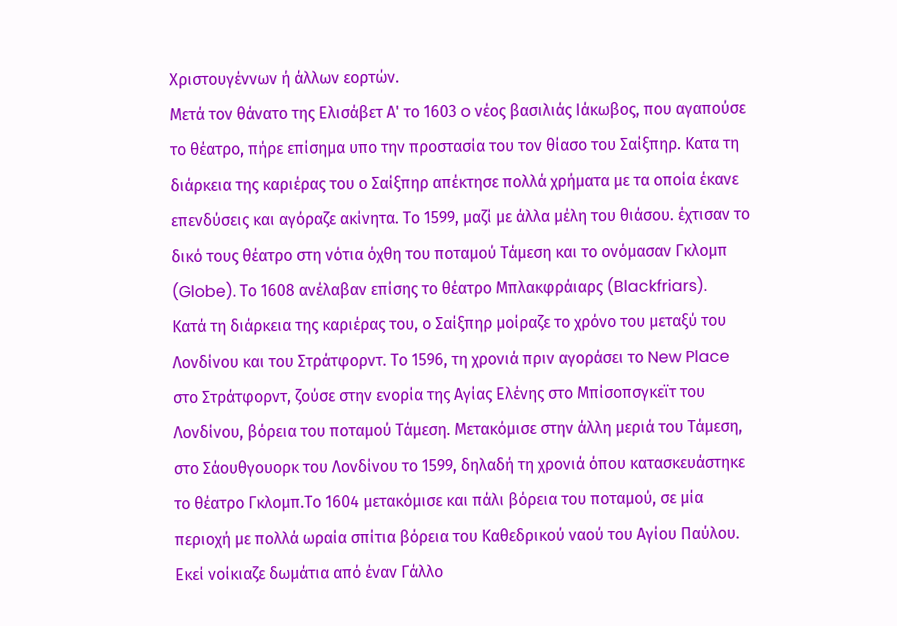Χριστουγέννων ή άλλων εορτών.
Μετά τον θάνατο της Ελισάβετ Α' το 1603 o νέος βασιλιάς Ιάκωβος, που αγαπούσε το θέατρο, πήρε επίσημα υπο την προστασία του τον θίασο του Σαίξπηρ. Κατα τη διάρκεια της καριέρας του ο Σαίξπηρ απέκτησε πολλά χρήματα με τα οποία έκανε επενδύσεις και αγόραζε ακίνητα. Το 1599, μαζί με άλλα μέλη του θιάσου. έχτισαν το δικό τους θέατρο στη νότια όχθη του ποταμού Τάμεση και το ονόμασαν Γκλομπ (Globe). Το 1608 ανέλαβαν επίσης το θέατρο Μπλακφράιαρς (Blackfriars).
Κατά τη διάρκεια της καριέρας του, ο Σαίξπηρ μοίραζε το χρόνο του μεταξύ του Λονδίνου και του Στράτφορντ. Το 1596, τη χρονιά πριν αγοράσει το New Place στο Στράτφορντ, ζούσε στην ενορία της Αγίας Ελένης στο Μπίσοπσγκεϊτ του Λονδίνου, βόρεια του ποταμού Τάμεση. Μετακόμισε στην άλλη μεριά του Τάμεση, στο Σάουθγουορκ του Λονδίνου το 1599, δηλαδή τη χρονιά όπου κατασκευάστηκε το θέατρο Γκλομπ.Το 1604 μετακόμισε και πάλι βόρεια του ποταμού, σε μία περιοχή με πολλά ωραία σπίτια βόρεια του Καθεδρικού ναού του Αγίου Παύλου. Εκεί νοίκιαζε δωμάτια από έναν Γάλλο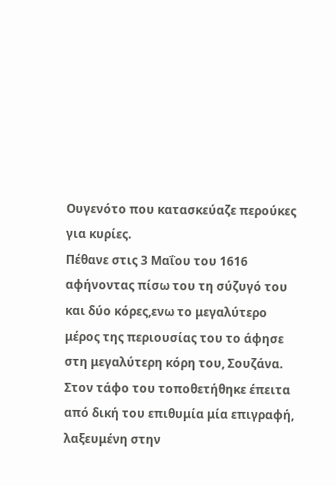Ουγενότο που κατασκεύαζε περούκες για κυρίες.
Πέθανε στις 3 Μαΐου του 1616 αφήνοντας πίσω του τη σύζυγό του και δύο κόρες,ενω το μεγαλύτερο μέρος της περιουσίας του το άφησε στη μεγαλύτερη κόρη του, Σουζάνα. Στον τάφο του τοποθετήθηκε έπειτα από δική του επιθυμία μία επιγραφή, λαξευμένη στην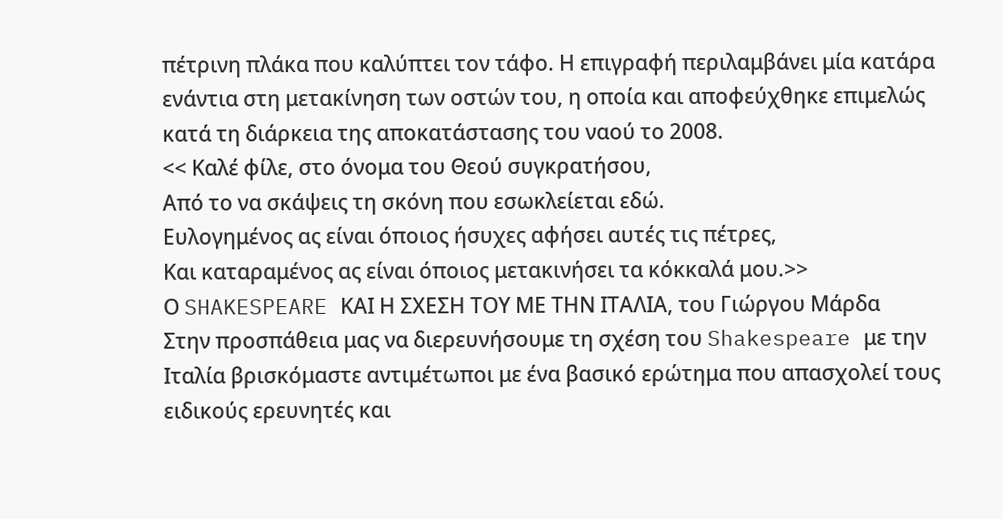πέτρινη πλάκα που καλύπτει τον τάφο. Η επιγραφή περιλαμβάνει μία κατάρα ενάντια στη μετακίνηση των οστών του, η οποία και αποφεύχθηκε επιμελώς κατά τη διάρκεια της αποκατάστασης του ναού το 2008.
<< Καλέ φίλε, στο όνομα του Θεού συγκρατήσου,
Από το να σκάψεις τη σκόνη που εσωκλείεται εδώ.
Ευλογημένος ας είναι όποιος ήσυχες αφήσει αυτές τις πέτρες,
Και καταραμένος ας είναι όποιος μετακινήσει τα κόκκαλά μου.>>
Ο SHAKESPEARE ΚΑΙ Η ΣΧΕΣΗ ΤΟΥ ΜΕ ΤΗΝ ΙΤΑΛΙΑ, του Γιώργου Μάρδα
Στην προσπάθεια μας να διερευνήσουμε τη σχέση του Shakespeare με την Ιταλία βρισκόμαστε αντιμέτωποι με ένα βασικό ερώτημα που απασχολεί τους ειδικούς ερευνητές και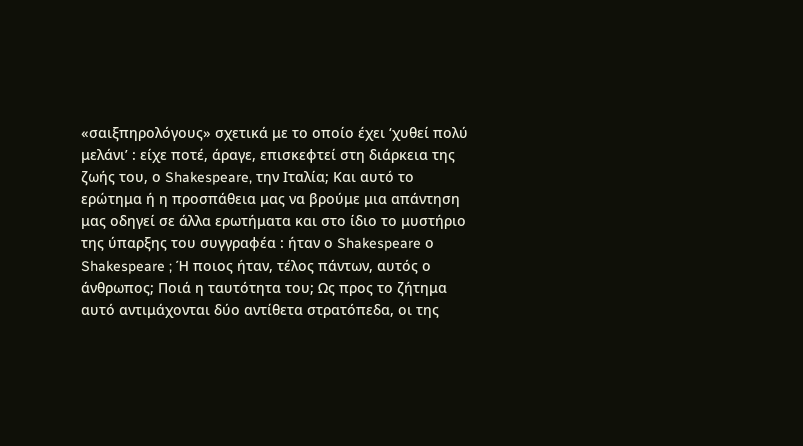«σαιξπηρολόγους» σχετικά με το οποίο έχει ‘χυθεί πολύ μελάνι’ : είχε ποτέ, άραγε, επισκεφτεί στη διάρκεια της ζωής του, ο Shakespeare, την Ιταλία; Και αυτό το ερώτημα ή η προσπάθεια μας να βρούμε μια απάντηση μας οδηγεί σε άλλα ερωτήματα και στο ίδιο το μυστήριο της ύπαρξης του συγγραφέα : ήταν ο Shakespeare ο Shakespeare ; Ή ποιος ήταν, τέλος πάντων, αυτός ο άνθρωπος; Ποιά η ταυτότητα του; Ως προς το ζήτημα αυτό αντιμάχονται δύο αντίθετα στρατόπεδα, οι της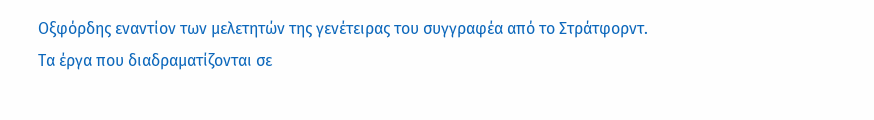Οξφόρδης εναντίον των μελετητών της γενέτειρας του συγγραφέα από το Στράτφορντ.
Τα έργα που διαδραματίζονται σε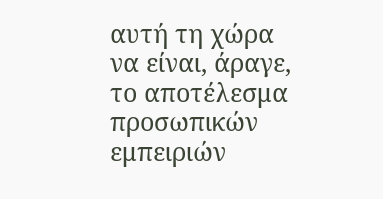αυτή τη χώρα να είναι, άραγε, το αποτέλεσμα προσωπικών εμπειριών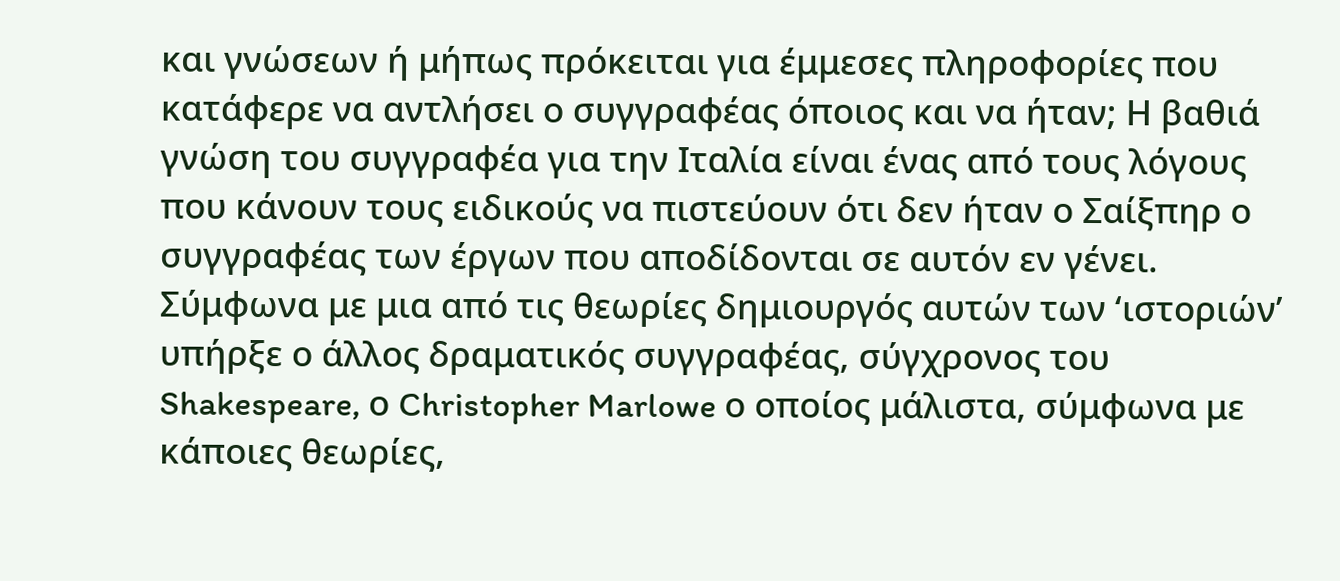και γνώσεων ή μήπως πρόκειται για έμμεσες πληροφορίες που κατάφερε να αντλήσει ο συγγραφέας όποιος και να ήταν; Η βαθιά γνώση του συγγραφέα για την Ιταλία είναι ένας από τους λόγους που κάνουν τους ειδικούς να πιστεύουν ότι δεν ήταν ο Σαίξπηρ ο συγγραφέας των έργων που αποδίδονται σε αυτόν εν γένει. Σύμφωνα με μια από τις θεωρίες δημιουργός αυτών των ‘ιστοριών’ υπήρξε ο άλλος δραματικός συγγραφέας, σύγχρονος του Shakespeare, ο Christopher Marlowe ο οποίος μάλιστα, σύμφωνα με κάποιες θεωρίες,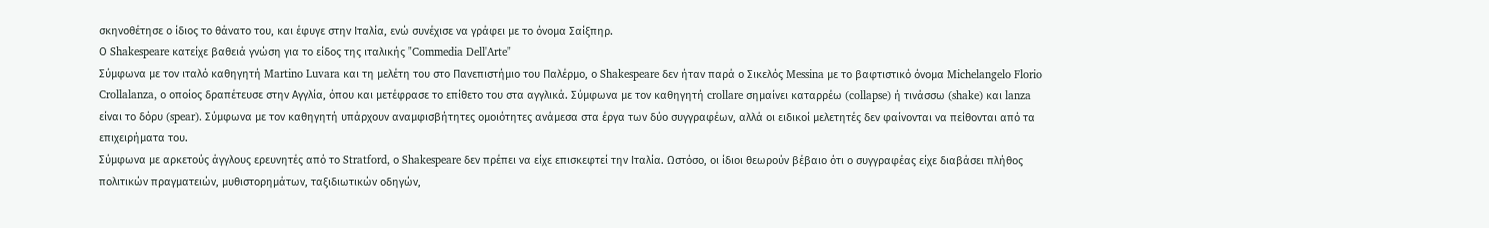σκηνοθέτησε ο ίδιος το θάνατο του, και έφυγε στην Ιταλία, ενώ συνέχισε να γράφει με το όνομα Σαίξπηρ.
Ο Shakespeare κατείχε βαθειά γνώση για το είδος της ιταλικής "Commedia Dell'Arte"
Σύμφωνα με τον ιταλό καθηγητή Martino Luvara και τη μελέτη του στο Πανεπιστήμιο του Παλέρμο, ο Shakespeare δεν ήταν παρά ο Σικελός Messina με το βαφτιστικό όνομα Michelangelo Florio Crollalanza, ο οποίος δραπέτευσε στην Αγγλία, όπου και μετέφρασε το επίθετο του στα αγγλικά. Σύμφωνα με τον καθηγητή crollare σημαίνει καταρρέω (collapse) ή τινάσσω (shake) και lanza είναι το δόρυ (spear). Σύμφωνα με τον καθηγητή υπάρχουν αναμφισβήτητες ομοιότητες ανάμεσα στα έργα των δύο συγγραφέων, αλλά οι ειδικοί μελετητές δεν φαίνονται να πείθονται από τα επιχειρήματα του.
Σύμφωνα με αρκετούς άγγλους ερευνητές από το Stratford, ο Shakespeare δεν πρέπει να είχε επισκεφτεί την Ιταλία. Ωστόσο, οι ίδιοι θεωρούν βέβαιο ότι ο συγγραφέας είχε διαβάσει πλήθος πολιτικών πραγματειών, μυθιστορημάτων, ταξιδιωτικών οδηγών,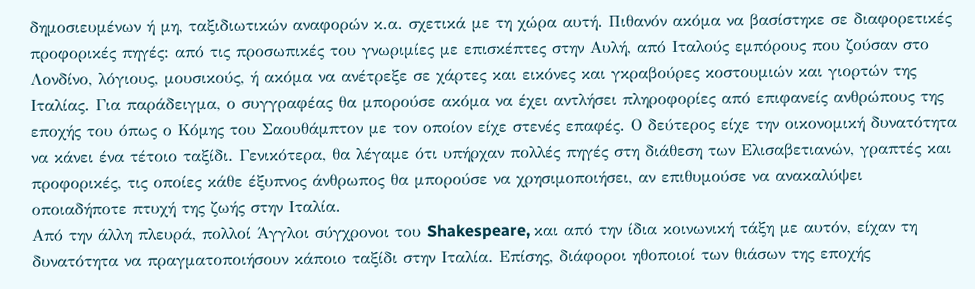δημοσιευμένων ή μη, ταξιδιωτικών αναφορών κ.α. σχετικά με τη χώρα αυτή. Πιθανόν ακόμα να βασίστηκε σε διαφορετικές προφορικές πηγές: από τις προσωπικές του γνωριμίες με επισκέπτες στην Αυλή, από Ιταλούς εμπόρους που ζούσαν στο Λονδίνο, λόγιους, μουσικούς, ή ακόμα να ανέτρεξε σε χάρτες και εικόνες και γκραβούρες κοστουμιών και γιορτών της Ιταλίας. Για παράδειγμα, ο συγγραφέας θα μπορούσε ακόμα να έχει αντλήσει πληροφορίες από επιφανείς ανθρώπους της εποχής του όπως ο Κόμης του Σαουθάμπτον με τον οποίον είχε στενές επαφές. Ο δεύτερος είχε την οικονομική δυνατότητα να κάνει ένα τέτοιο ταξίδι. Γενικότερα, θα λέγαμε ότι υπήρχαν πολλές πηγές στη διάθεση των Ελισαβετιανών, γραπτές και προφορικές, τις οποίες κάθε έξυπνος άνθρωπος θα μπορούσε να χρησιμοποιήσει, αν επιθυμούσε να ανακαλύψει οποιαδήποτε πτυχή της ζωής στην Ιταλία.
Από την άλλη πλευρά, πολλοί Άγγλοι σύγχρονοι του Shakespeare, και από την ίδια κοινωνική τάξη με αυτόν, είχαν τη δυνατότητα να πραγματοποιήσουν κάποιο ταξίδι στην Ιταλία. Επίσης, διάφοροι ηθοποιοί των θιάσων της εποχής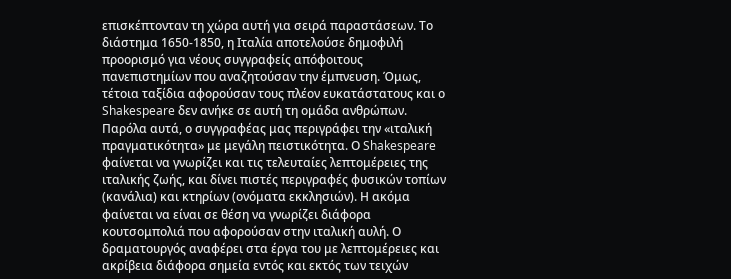επισκέπτονταν τη χώρα αυτή για σειρά παραστάσεων. Το διάστημα 1650-1850, η Ιταλία αποτελούσε δημοφιλή προορισμό για νέους συγγραφείς απόφοιτους πανεπιστημίων που αναζητούσαν την έμπνευση. Όμως, τέτοια ταξίδια αφορούσαν τους πλέον ευκατάστατους και ο Shakespeare δεν ανήκε σε αυτή τη ομάδα ανθρώπων.
Παρόλα αυτά, ο συγγραφέας μας περιγράφει την «ιταλική πραγματικότητα» με μεγάλη πειστικότητα. Ο Shakespeare φαίνεται να γνωρίζει και τις τελευταίες λεπτομέρειες της ιταλικής ζωής, και δίνει πιστές περιγραφές φυσικών τοπίων (κανάλια) και κτηρίων (ονόματα εκκλησιών). Η ακόμα φαίνεται να είναι σε θέση να γνωρίζει διάφορα κουτσομπολιά που αφορούσαν στην ιταλική αυλή. Ο δραματουργός αναφέρει στα έργα του με λεπτομέρειες και ακρίβεια διάφορα σημεία εντός και εκτός των τειχών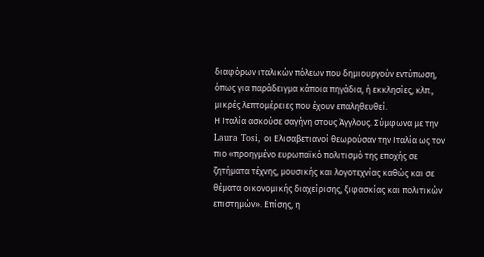διαφόρων ιταλικών πόλεων που δημιουργούν εντύπωση, όπως για παράδειγμα κάποια πηγάδια, ή εκκλησίες, κλπ., μικρές λεπτομέρειες που έχουν επαληθευθεί.
Η Ιταλία ασκούσε σαγήνη στους Άγγλους. Σύμφωνα με την Laura Tosi, οι Ελισαβετιανοί θεωρούσαν την Ιταλία ως τον πιο «προηγμένο ευρωπαϊκό πολιτισμό της εποχής σε ζητήματα τέχνης, μουσικής και λογοτεχνίας καθώς και σε θέματα οικονομικής διαχείρισης, ξιφασκίας και πολιτικών επιστημών». Επίσης, η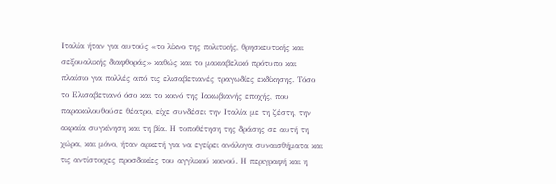Ιταλία ήταν για αυτούς «το λίκνο της πολιτικής, θρησκευτικής και σεξουαλικής διαφθοράς» καθώς και το μακιαβελικό πρότυπο και πλαίσιο για πολλές από τις ελισαβετιανές τραγωδίες εκδίκησης. Τόσο το Ελισαβετιανό όσο και το κοινό της Ιακωβιανής εποχής, που παρακολουθούσε θέατρο, είχε συνδέσει την Ιταλία με τη ζέστη, την ακραία συγκίνηση και τη βία. Η τοποθέτηση της δράσης σε αυτή τη χώρα, και μόνο, ήταν αρκετή για να εγείρει ανάλογα συναισθήματα και τις αντίστοιχες προσδοκίες του αγγλικού κοινού. Η περιγραφή και η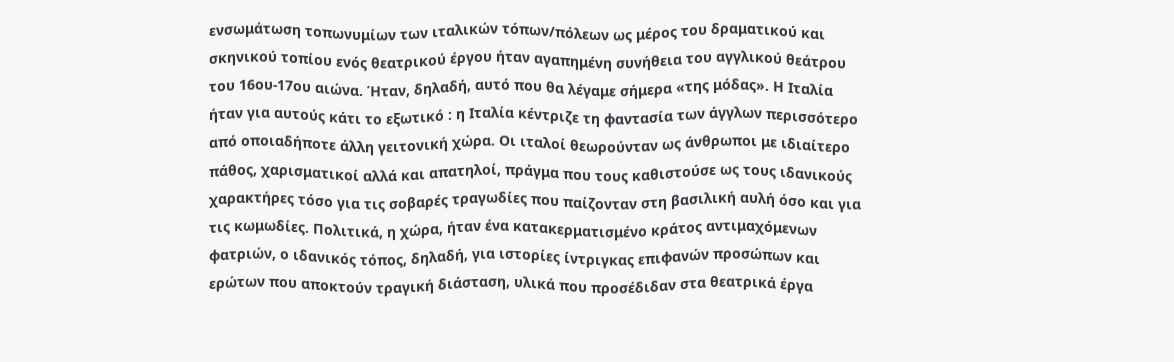ενσωμάτωση τοπωνυμίων των ιταλικών τόπων/πόλεων ως μέρος του δραματικού και σκηνικού τοπίου ενός θεατρικού έργου ήταν αγαπημένη συνήθεια του αγγλικού θεάτρου του 16ου-17ου αιώνα. Ήταν, δηλαδή, αυτό που θα λέγαμε σήμερα «της μόδας». Η Ιταλία ήταν για αυτούς κάτι το εξωτικό : η Ιταλία κέντριζε τη φαντασία των άγγλων περισσότερο από οποιαδήποτε άλλη γειτονική χώρα. Οι ιταλοί θεωρούνταν ως άνθρωποι με ιδιαίτερο πάθος, χαρισματικοί αλλά και απατηλοί, πράγμα που τους καθιστούσε ως τους ιδανικούς χαρακτήρες τόσο για τις σοβαρές τραγωδίες που παίζονταν στη βασιλική αυλή όσο και για τις κωμωδίες. Πολιτικά, η χώρα, ήταν ένα κατακερματισμένο κράτος αντιμαχόμενων φατριών, ο ιδανικός τόπος, δηλαδή, για ιστορίες ίντριγκας επιφανών προσώπων και ερώτων που αποκτούν τραγική διάσταση, υλικά που προσέδιδαν στα θεατρικά έργα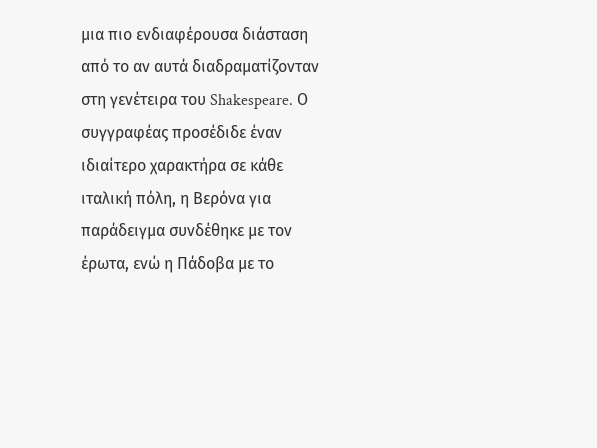μια πιο ενδιαφέρουσα διάσταση από το αν αυτά διαδραματίζονταν στη γενέτειρα του Shakespeare. Ο συγγραφέας προσέδιδε έναν ιδιαίτερο χαρακτήρα σε κάθε ιταλική πόλη, η Βερόνα για παράδειγμα συνδέθηκε με τον έρωτα, ενώ η Πάδοβα με το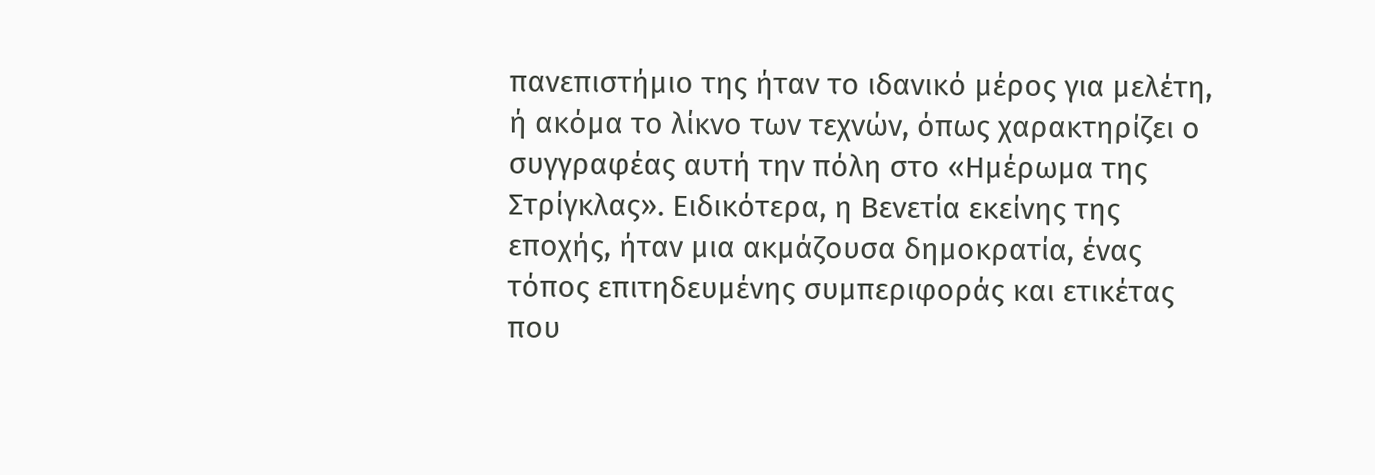πανεπιστήμιο της ήταν το ιδανικό μέρος για μελέτη, ή ακόμα το λίκνο των τεχνών, όπως χαρακτηρίζει ο συγγραφέας αυτή την πόλη στο «Ημέρωμα της Στρίγκλας». Ειδικότερα, η Βενετία εκείνης της εποχής, ήταν μια ακμάζουσα δημοκρατία, ένας τόπος επιτηδευμένης συμπεριφοράς και ετικέτας που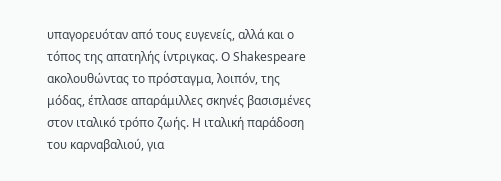υπαγορευόταν από τους ευγενείς, αλλά και ο τόπος της απατηλής ίντριγκας. Ο Shakespeare ακολουθώντας το πρόσταγμα, λοιπόν, της μόδας, έπλασε απαράμιλλες σκηνές βασισμένες στον ιταλικό τρόπο ζωής. Η ιταλική παράδοση του καρναβαλιού, για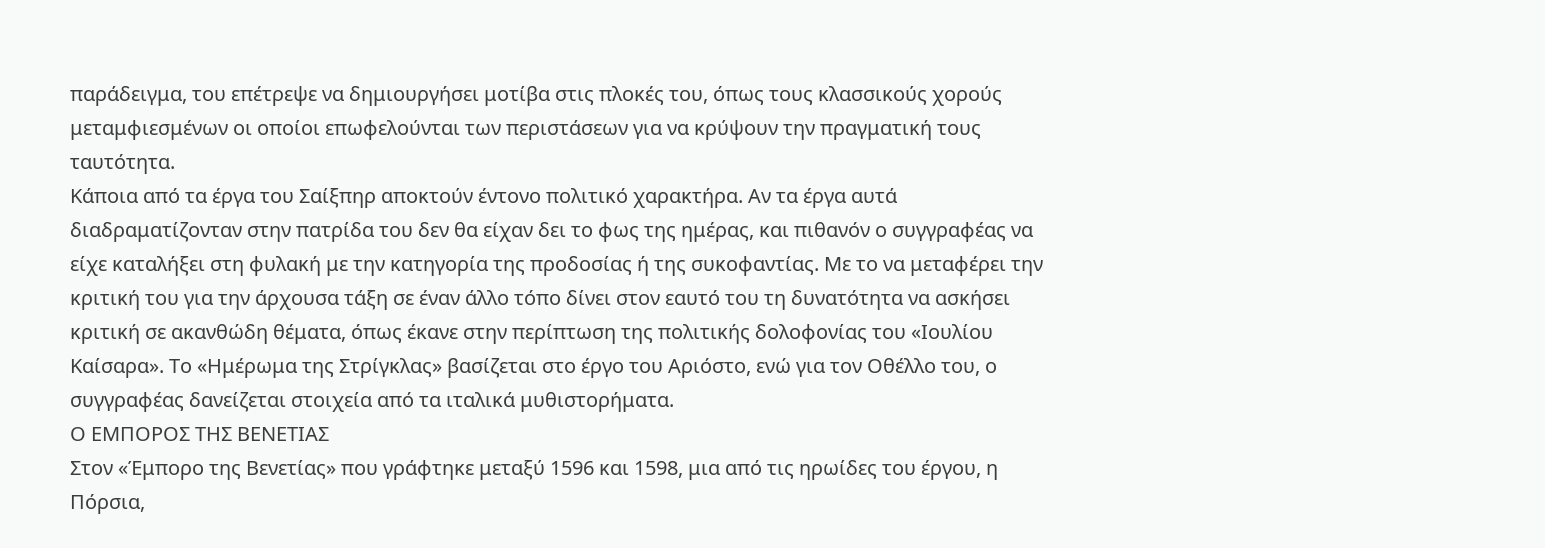παράδειγμα, του επέτρεψε να δημιουργήσει μοτίβα στις πλοκές του, όπως τους κλασσικούς χορούς μεταμφιεσμένων οι οποίοι επωφελούνται των περιστάσεων για να κρύψουν την πραγματική τους ταυτότητα.
Κάποια από τα έργα του Σαίξπηρ αποκτούν έντονο πολιτικό χαρακτήρα. Αν τα έργα αυτά διαδραματίζονταν στην πατρίδα του δεν θα είχαν δει το φως της ημέρας, και πιθανόν ο συγγραφέας να είχε καταλήξει στη φυλακή με την κατηγορία της προδοσίας ή της συκοφαντίας. Με το να μεταφέρει την κριτική του για την άρχουσα τάξη σε έναν άλλο τόπο δίνει στον εαυτό του τη δυνατότητα να ασκήσει κριτική σε ακανθώδη θέματα, όπως έκανε στην περίπτωση της πολιτικής δολοφονίας του «Ιουλίου Καίσαρα». Το «Ημέρωμα της Στρίγκλας» βασίζεται στο έργο του Αριόστο, ενώ για τον Οθέλλο του, ο συγγραφέας δανείζεται στοιχεία από τα ιταλικά μυθιστορήματα.
Ο ΕΜΠΟΡΟΣ ΤΗΣ ΒΕΝΕΤΙΑΣ
Στον «Έμπορο της Βενετίας» που γράφτηκε μεταξύ 1596 και 1598, μια από τις ηρωίδες του έργου, η Πόρσια,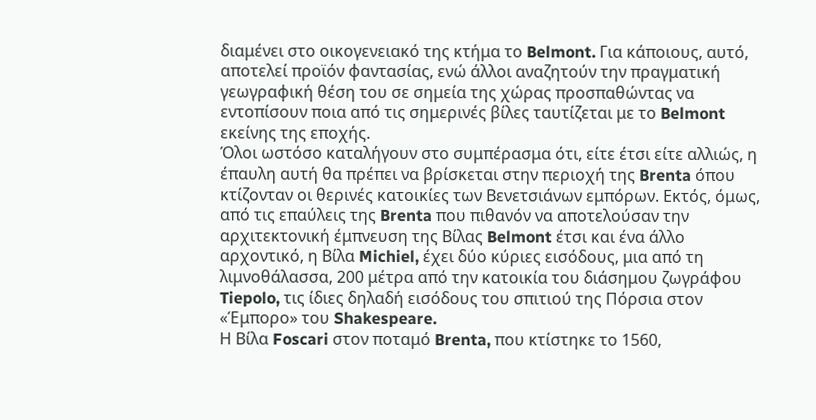διαμένει στο οικογενειακό της κτήμα το Belmont. Για κάποιους, αυτό, αποτελεί προϊόν φαντασίας, ενώ άλλοι αναζητούν την πραγματική γεωγραφική θέση του σε σημεία της χώρας προσπαθώντας να εντοπίσουν ποια από τις σημερινές βίλες ταυτίζεται με το Belmont εκείνης της εποχής.
Όλοι ωστόσο καταλήγουν στο συμπέρασμα ότι, είτε έτσι είτε αλλιώς, η έπαυλη αυτή θα πρέπει να βρίσκεται στην περιοχή της Brenta όπου κτίζονταν οι θερινές κατοικίες των Βενετσιάνων εμπόρων. Εκτός, όμως, από τις επαύλεις της Brenta που πιθανόν να αποτελούσαν την αρχιτεκτονική έμπνευση της Βίλας Belmont έτσι και ένα άλλο αρχοντικό, η Βίλα Michiel, έχει δύο κύριες εισόδους, μια από τη λιμνοθάλασσα, 200 μέτρα από την κατοικία του διάσημου ζωγράφου Tiepolo, τις ίδιες δηλαδή εισόδους του σπιτιού της Πόρσια στον «Έμπορο» του Shakespeare.
Η Βίλα Foscari στον ποταμό Brenta, που κτίστηκε το 1560,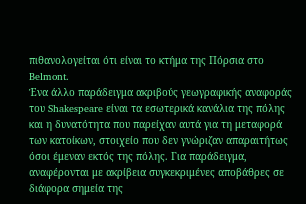πιθανολογείται ότι είναι το κτήμα της Πόρσια στο Belmont.
Ένα άλλο παράδειγμα ακριβούς γεωγραφικής αναφοράς του Shakespeare είναι τα εσωτερικά κανάλια της πόλης και η δυνατότητα που παρείχαν αυτά για τη μεταφορά των κατοίκων, στοιχείο που δεν γνώριζαν απαραιτήτως όσοι έμεναν εκτός της πόλης. Για παράδειγμα, αναφέρονται με ακρίβεια συγκεκριμένες αποβάθρες σε διάφορα σημεία της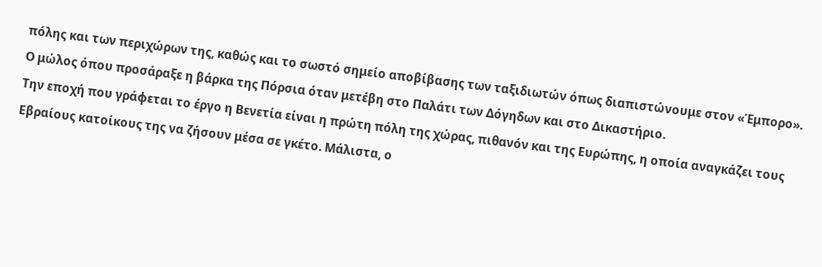πόλης και των περιχώρων της, καθώς και το σωστό σημείο αποβίβασης των ταξιδιωτών όπως διαπιστώνουμε στον «Έμπορο».
Ο μώλος όπου προσάραξε η βάρκα της Πόρσια όταν μετέβη στο Παλάτι των Δόγηδων και στο Δικαστήριο.
Την εποχή που γράφεται το έργο η Βενετία είναι η πρώτη πόλη της χώρας, πιθανόν και της Ευρώπης, η οποία αναγκάζει τους Εβραίους κατοίκους της να ζήσουν μέσα σε γκέτο. Μάλιστα, ο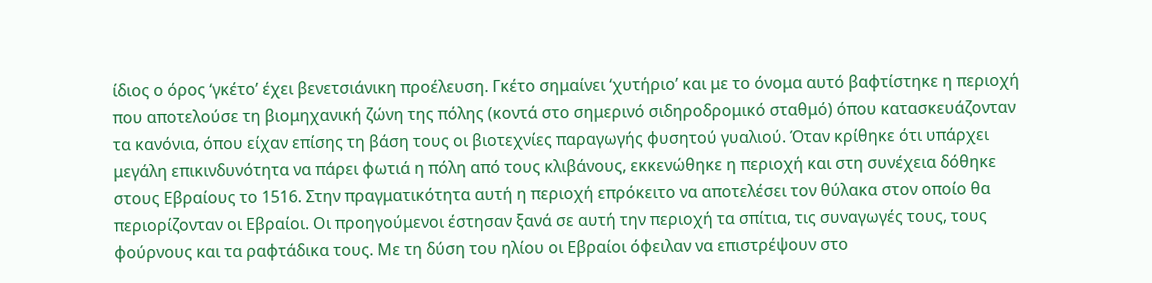ίδιος ο όρος ‘γκέτο’ έχει βενετσιάνικη προέλευση. Γκέτο σημαίνει ‘χυτήριο’ και με το όνομα αυτό βαφτίστηκε η περιοχή που αποτελούσε τη βιομηχανική ζώνη της πόλης (κοντά στο σημερινό σιδηροδρομικό σταθμό) όπου κατασκευάζονταν τα κανόνια, όπου είχαν επίσης τη βάση τους οι βιοτεχνίες παραγωγής φυσητού γυαλιού. Όταν κρίθηκε ότι υπάρχει μεγάλη επικινδυνότητα να πάρει φωτιά η πόλη από τους κλιβάνους, εκκενώθηκε η περιοχή και στη συνέχεια δόθηκε στους Εβραίους το 1516. Στην πραγματικότητα αυτή η περιοχή επρόκειτο να αποτελέσει τον θύλακα στον οποίο θα περιορίζονταν οι Εβραίοι. Οι προηγούμενοι έστησαν ξανά σε αυτή την περιοχή τα σπίτια, τις συναγωγές τους, τους φούρνους και τα ραφτάδικα τους. Με τη δύση του ηλίου οι Εβραίοι όφειλαν να επιστρέψουν στο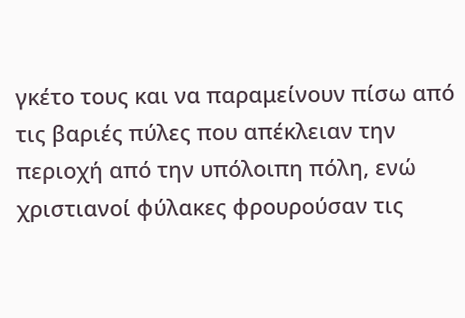γκέτο τους και να παραμείνουν πίσω από τις βαριές πύλες που απέκλειαν την περιοχή από την υπόλοιπη πόλη, ενώ χριστιανοί φύλακες φρουρούσαν τις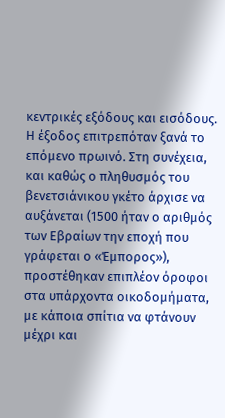κεντρικές εξόδους και εισόδους. Η έξοδος επιτρεπόταν ξανά το επόμενο πρωινό. Στη συνέχεια, και καθώς ο πληθυσμός του βενετσιάνικου γκέτο άρχισε να αυξάνεται (1500 ήταν ο αριθμός των Εβραίων την εποχή που γράφεται ο «Έμπορος»), προστέθηκαν επιπλέον όροφοι στα υπάρχοντα οικοδομήματα, με κάποια σπίτια να φτάνουν μέχρι και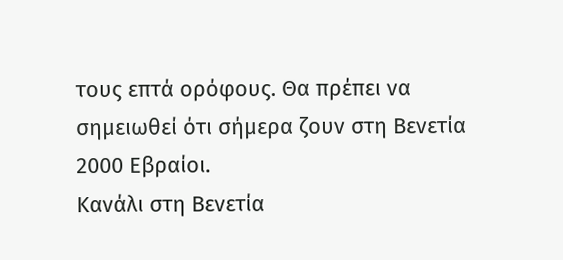τους επτά ορόφους. Θα πρέπει να σημειωθεί ότι σήμερα ζουν στη Βενετία 2000 Εβραίοι.
Κανάλι στη Βενετία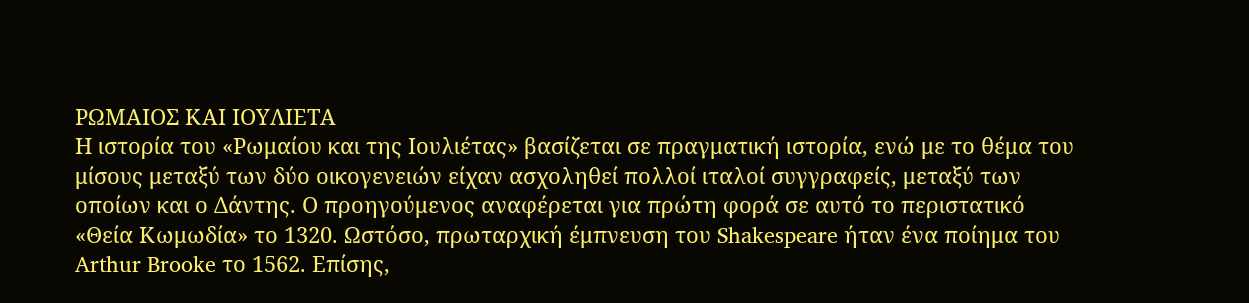ΡΩΜΑΙΟΣ ΚΑΙ ΙΟΥΛΙΕΤΑ
Η ιστορία του «Ρωμαίου και της Ιουλιέτας» βασίζεται σε πραγματική ιστορία, ενώ με το θέμα του μίσους μεταξύ των δύο οικογενειών είχαν ασχοληθεί πολλοί ιταλοί συγγραφείς, μεταξύ των οποίων και ο Δάντης. Ο προηγούμενος αναφέρεται για πρώτη φορά σε αυτό το περιστατικό «Θεία Κωμωδία» το 1320. Ωστόσο, πρωταρχική έμπνευση του Shakespeare ήταν ένα ποίημα του Arthur Brooke το 1562. Επίσης,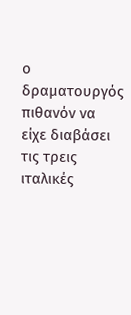ο δραματουργός πιθανόν να είχε διαβάσει τις τρεις ιταλικές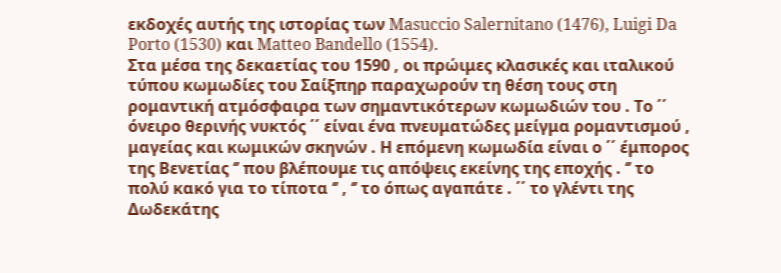εκδοχές αυτής της ιστορίας των Masuccio Salernitano (1476), Luigi Da Porto (1530) και Matteo Bandello (1554).
Στα μέσα της δεκαετίας του 1590 , οι πρώιμες κλασικές και ιταλικού τύπου κωμωδίες του Σαίξπηρ παραχωρούν τη θέση τους στη ρομαντική ατμόσφαιρα των σημαντικότερων κωμωδιών του . Το ΄΄ όνειρο θερινής νυκτός ΄΄ είναι ένα πνευματώδες μείγμα ρομαντισμού , μαγείας και κωμικών σκηνών . Η επόμενη κωμωδία είναι ο ΄΄ έμπορος της Βενετίας ‘’ που βλέπουμε τις απόψεις εκείνης της εποχής . ‘’ το πολύ κακό για το τίποτα ‘’ , ‘’ το όπως αγαπάτε . ΄΄ το γλέντι της Δωδεκάτης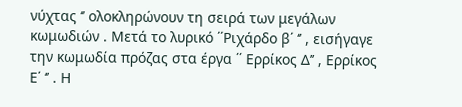νύχτας ‘’ ολοκληρώνουν τη σειρά των μεγάλων κωμωδιών . Μετά το λυρικό ΄΄Ριχάρδο β΄ ‘’ , εισήγαγε την κωμωδία πρόζας στα έργα ΄΄ Ερρίκος Δ’’ , Ερρίκος Ε΄ ‘’ . Η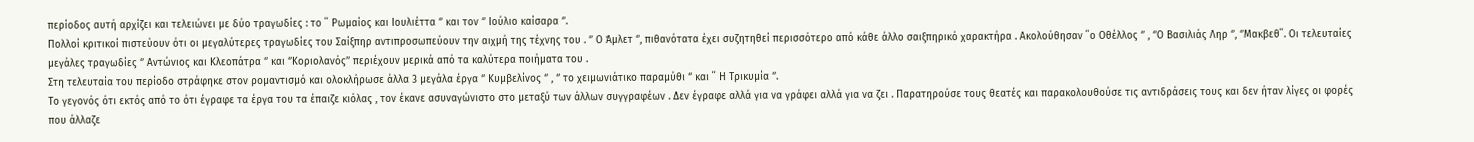περίοδος αυτή αρχίζει και τελειώνει με δύο τραγωδίες : το ΄΄ Ρωμαίος και Ιουλιέττα ‘’ και τον ‘’ Ιούλιο καίσαρα ‘’.
Πολλοί κριτικοί πιστεύουν ότι οι μεγαλύτερες τραγωδίες του Σαίξπηρ αντιπροσωπεύουν την αιχμή της τέχνης του . ‘’ Ο Άμλετ ‘’, πιθανότατα έχει συζητηθεί περισσότερο από κάθε άλλο σαιξπηρικό χαρακτήρα . Ακολούθησαν ΄΄ο Οθέλλος ‘’ , ‘’Ο Βασιλιάς Ληρ ‘’, ‘’Μακβεθ΄΄. Οι τελευταίες μεγάλες τραγωδίες ‘’ Αντώνιος και Κλεοπάτρα ‘’ και ‘’Κοριολανός’’ περιέχουν μερικά από τα καλύτερα ποιήματα του .
Στη τελευταία του περίοδο στράφηκε στον ρομαντισμό και ολοκλήρωσε άλλα 3 μεγάλα έργα ‘’ Κυμβελίνος ‘’ , ‘’ το χειμωνιάτικο παραμύθι ‘’ και ΄΄ Η Τρικυμία ‘’.
Το γεγονός ότι εκτός από το ότι έγραφε τα έργα του τα έπαιζε κιόλας , τον έκανε ασυναγώνιστο στο μεταξύ των άλλων συγγραφέων . Δεν έγραφε αλλά για να γράφει αλλά για να ζει . Παρατηρούσε τους θεατές και παρακολουθούσε τις αντιδράσεις τους και δεν ήταν λίγες οι φορές που άλλαζε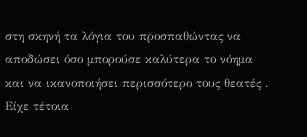στη σκηνή τα λόγια του προσπαθώντας να αποδώσει όσο μπορούσε καλύτερα το νόημα και να ικανοποιήσει περισσότερο τους θεατές . Είχε τέτοια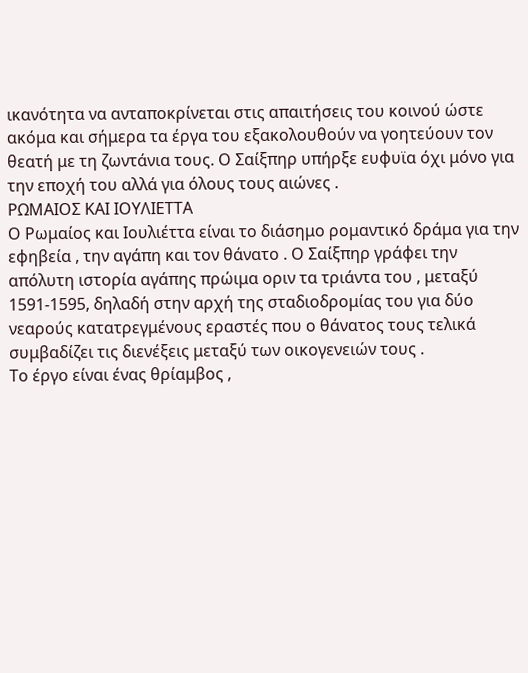ικανότητα να ανταποκρίνεται στις απαιτήσεις του κοινού ώστε ακόμα και σήμερα τα έργα του εξακολουθούν να γοητεύουν τον θεατή με τη ζωντάνια τους. Ο Σαίξπηρ υπήρξε ευφυϊα όχι μόνο για την εποχή του αλλά για όλους τους αιώνες .
ΡΩΜΑΙΟΣ ΚΑΙ ΙΟΥΛΙΕΤΤΑ
Ο Ρωμαίος και Ιουλιέττα είναι το διάσημο ρομαντικό δράμα για την εφηβεία , την αγάπη και τον θάνατο . Ο Σαίξπηρ γράφει την απόλυτη ιστορία αγάπης πρώιμα οριν τα τριάντα του , μεταξύ 1591-1595, δηλαδή στην αρχή της σταδιοδρομίας του για δύο νεαρούς κατατρεγμένους εραστές που ο θάνατος τους τελικά συμβαδίζει τις διενέξεις μεταξύ των οικογενειών τους .
Το έργο είναι ένας θρίαμβος ,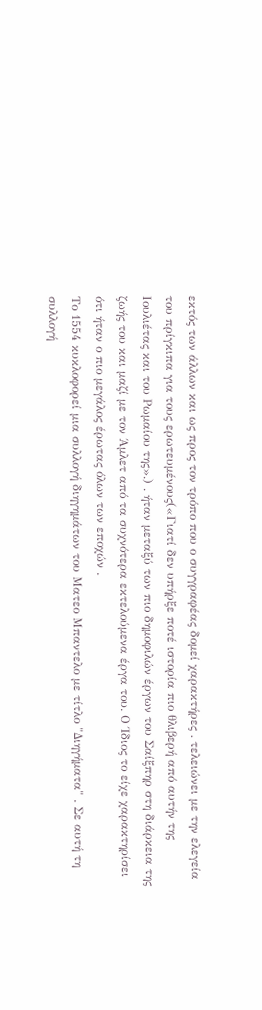εκτός των άλλων και ως προς τον τρόπο που ο συγγραφέας δομεί χαρακτήρες . τελειώνει με την ελεγεία του πρίγκιπα για τους ερωτευμένους(«Γιατί δεν υπήρξε ποτέ ιστορία πιο θλιβερή από αυτήν της Ιουλιέτας και του Ρωμαίου της».) . ήταν μεταξύ των πιο δημοφιλών έργων του Σαίξπηρ στη διάρκεια της ζωής του και μαζί με τον Άμλετ από τα συχνότερα εκτελούμενα έργα του. Ο Ίδιος το είχε χαρακτηρίσει ότι ήταν ο πιο μεγάλος έρωτας όλων των εποχών .
Το 1554 κυκλοφορεί μια συλλογή διηγημάτων του Ματεο Μπαντελο με τίτλο "Διηγήματα" . Σε αυτή τη συλλογή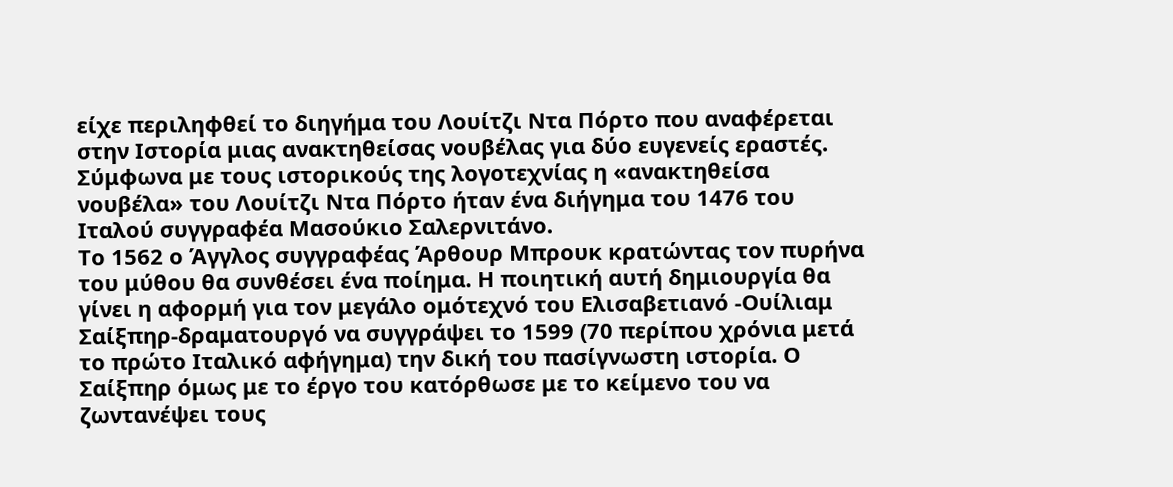είχε περιληφθεί το διηγήμα του Λουίτζι Ντα Πόρτο που αναφέρεται στην Ιστορία μιας ανακτηθείσας νουβέλας για δύο ευγενείς εραστές.
Σύμφωνα με τους ιστορικούς της λογοτεχνίας η «ανακτηθείσα νουβέλα» του Λουίτζι Ντα Πόρτο ήταν ένα διήγημα του 1476 του Ιταλού συγγραφέα Μασούκιο Σαλερνιτάνο.
Το 1562 ο Άγγλος συγγραφέας Άρθουρ Μπρουκ κρατώντας τον πυρήνα του μύθου θα συνθέσει ένα ποίημα. Η ποιητική αυτή δημιουργία θα γίνει η αφορμή για τον μεγάλο ομότεχνό του Ελισαβετιανό -Ουίλιαμ Σαίξπηρ-δραματουργό να συγγράψει το 1599 (70 περίπου χρόνια μετά το πρώτο Ιταλικό αφήγημα) την δική του πασίγνωστη ιστορία. Ο Σαίξπηρ όμως με το έργο του κατόρθωσε με το κείμενο του να ζωντανέψει τους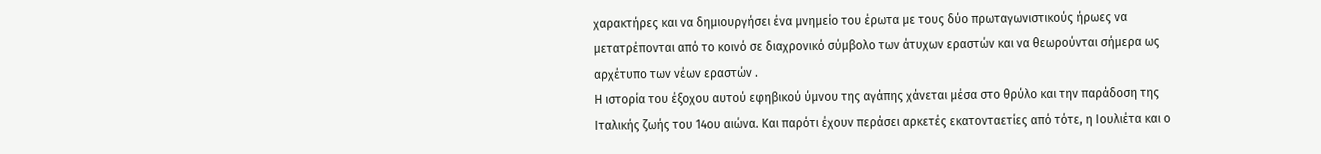χαρακτήρες και να δημιουργήσει ένα μνημείο του έρωτα με τους δύο πρωταγωνιστικούς ήρωες να μετατρέπονται από το κοινό σε διαχρονικό σύμβολο των άτυχων εραστών και να θεωρούνται σήμερα ως αρχέτυπο των νέων εραστών .
Η ιστορία του έξοχου αυτού εφηβικού ύμνου της αγάπης χάνεται μέσα στο θρύλο και την παράδοση της Ιταλικής ζωής του 14ου αιώνα. Και παρότι έχουν περάσει αρκετές εκατονταετίες από τότε, η Ιουλιέτα και ο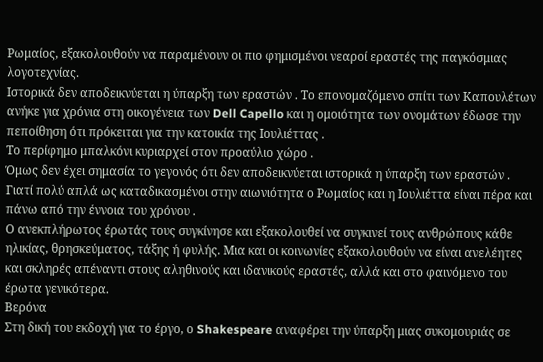Ρωμαίος, εξακολουθούν να παραμένουν οι πιο φημισμένοι νεαροί εραστές της παγκόσμιας λογοτεχνίας.
Ιστορικά δεν αποδεικνύεται η ύπαρξη των εραστών . Το επονομαζόμενο σπίτι των Καπουλέτων ανήκε για χρόνια στη οικογένεια των Dell Capello και η ομοιότητα των ονομάτων έδωσε την πεποίθηση ότι πρόκειται για την κατοικία της Ιουλιέττας .
Το περίφημο μπαλκόνι κυριαρχεί στον προαύλιο χώρο .
Όμως δεν έχει σημασία το γεγονός ότι δεν αποδεικνύεται ιστορικά η ύπαρξη των εραστών . Γιατί πολύ απλά ως καταδικασμένοι στην αιωνιότητα ο Ρωμαίος και η Ιουλιέττα είναι πέρα και πάνω από την έννοια του χρόνου .
Ο ανεκπλήρωτος έρωτάς τους συγκίνησε και εξακολουθεί να συγκινεί τους ανθρώπους κάθε ηλικίας, θρησκεύματος, τάξης ή φυλής. Μια και οι κοινωνίες εξακολουθούν να είναι ανελέητες και σκληρές απέναντι στους αληθινούς και ιδανικούς εραστές, αλλά και στο φαινόμενο του έρωτα γενικότερα.
Βερόνα
Στη δική του εκδοχή για το έργο, ο Shakespeare αναφέρει την ύπαρξη μιας συκομουριάς σε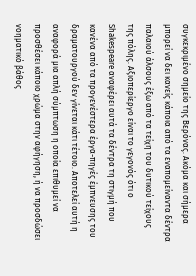συγκεκριμένο σημείο της Βερόνας. Ακόμα και σήμερα μπορεί να δει κανείς κάποια από τα εναπομείναντα δέντρα παλαιού άλσους έξω από τα τείχη του δυτικού τείχους της πόλης. Αξιοπερίεργο είναι το γεγονός ότι ο Shakespeare αναφέρει αυτά τα δέντρα τη στιγμή που κανένα από τα προγενέστερα έργα-πηγές έμπνευσης του δραματουργού δεν γίνεται κάτι τέτοιο. Αποτελεί αυτή η αναφορά μια απλή σύμπτωση η οποία επιθυμεί να προσθέσει κάποιο χρώμα στην αφήγηση, ή να προσδώσει νοηματικό βάθος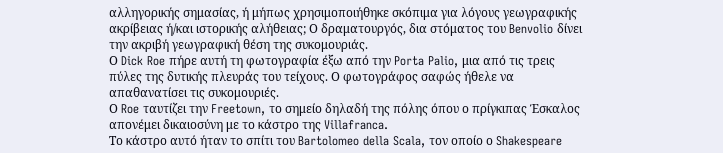αλληγορικής σημασίας, ή μήπως χρησιμοποιήθηκε σκόπιμα για λόγους γεωγραφικής ακρίβειας ή/και ιστορικής αλήθειας; Ο δραματουργός, δια στόματος του Benvolio δίνει την ακριβή γεωγραφική θέση της συκομουριάς.
Ο Dick Roe πήρε αυτή τη φωτογραφία έξω από την Porta Palio, μια από τις τρεις πύλες της δυτικής πλευράς του τείχους. Ο φωτογράφος σαφώς ήθελε να απαθανατίσει τις συκομουριές.
Ο Roe ταυτίζει την Freetown, το σημείο δηλαδή της πόλης όπου ο πρίγκιπας Έσκαλος απονέμει δικαιοσύνη με το κάστρο της Villafranca.
Το κάστρο αυτό ήταν το σπίτι του Bartolomeo della Scala, τον οποίο ο Shakespeare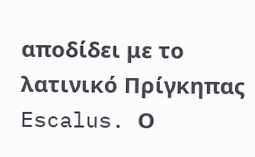αποδίδει με το λατινικό Πρίγκηπας Escalus. Ο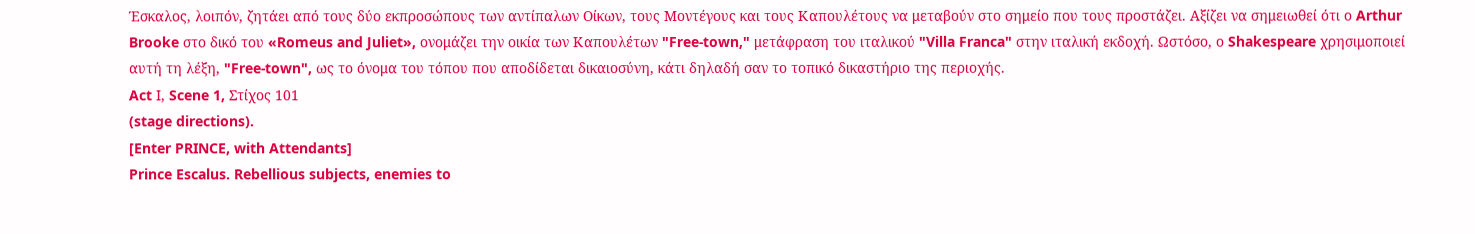Έσκαλος, λοιπόν, ζητάει από τους δύο εκπροσώπους των αντίπαλων Οίκων, τους Μοντέγους και τους Καπουλέτους να μεταβούν στο σημείο που τους προστάζει. Αξίζει να σημειωθεί ότι ο Arthur Brooke στο δικό του «Romeus and Juliet», ονομάζει την οικία των Καπουλέτων "Free-town," μετάφραση του ιταλικού "Villa Franca" στην ιταλική εκδοχή. Ωστόσο, ο Shakespeare χρησιμοποιεί αυτή τη λέξη, "Free-town", ως το όνομα του τόπου που αποδίδεται δικαιοσύνη, κάτι δηλαδή σαν το τοπικό δικαστήριο της περιοχής.
Act Ι, Scene 1, Στίχος 101
(stage directions).
[Enter PRINCE, with Attendants]
Prince Escalus. Rebellious subjects, enemies to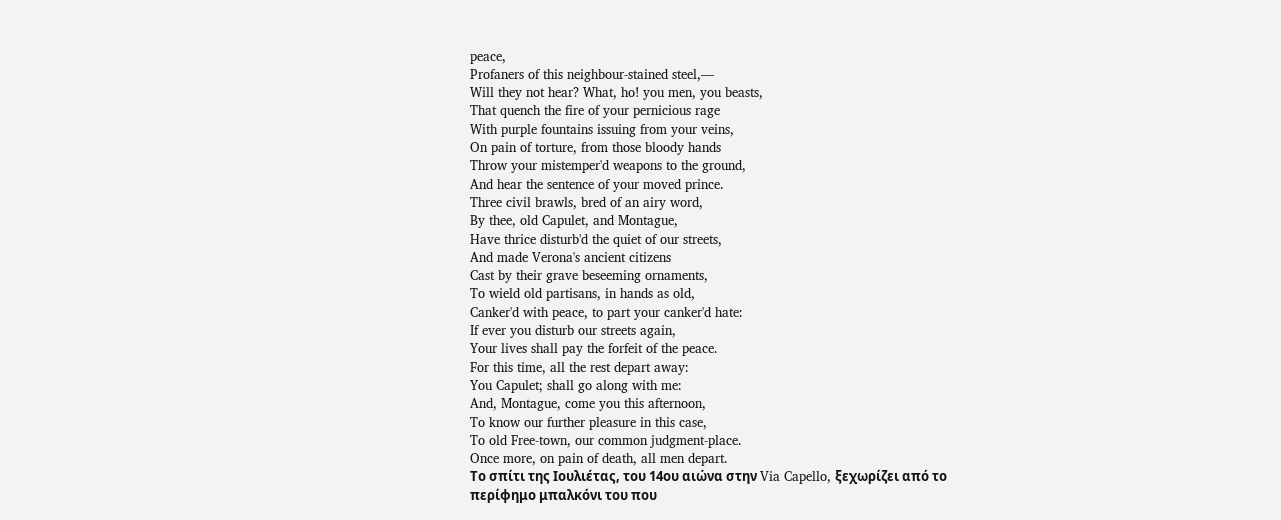peace,
Profaners of this neighbour-stained steel,—
Will they not hear? What, ho! you men, you beasts,
That quench the fire of your pernicious rage
With purple fountains issuing from your veins,
On pain of torture, from those bloody hands
Throw your mistemper'd weapons to the ground,
And hear the sentence of your moved prince.
Three civil brawls, bred of an airy word,
By thee, old Capulet, and Montague,
Have thrice disturb'd the quiet of our streets,
And made Verona's ancient citizens
Cast by their grave beseeming ornaments,
To wield old partisans, in hands as old,
Canker'd with peace, to part your canker'd hate:
If ever you disturb our streets again,
Your lives shall pay the forfeit of the peace.
For this time, all the rest depart away:
You Capulet; shall go along with me:
And, Montague, come you this afternoon,
To know our further pleasure in this case,
To old Free-town, our common judgment-place.
Once more, on pain of death, all men depart.
Το σπίτι της Ιουλιέτας, του 14ου αιώνα στην Via Capello, ξεχωρίζει από το περίφημο μπαλκόνι του που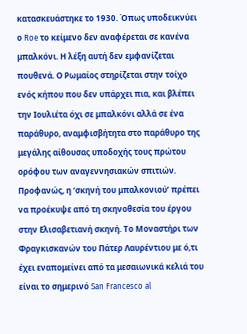κατασκευάστηκε το 1930. Όπως υποδεικνύει ο Roe το κείμενο δεν αναφέρεται σε κανένα μπαλκόνι. Η λέξη αυτή δεν εμφανίζεται πουθενά. Ο Ρωμαίος στηρίζεται στην τοίχο ενός κήπου που δεν υπάρχει πια, και βλέπει την Ιουλιέτα όχι σε μπαλκόνι αλλά σε ένα παράθυρο, αναμφισβήτητα στο παράθυρο της μεγάλης αίθουσας υποδοχής τους πρώτου ορόφου των αναγεννησιακών σπιτιών. Προφανώς, η ‘σκηνή του μπαλκονιού’ πρέπει να προέκυψε από τη σκηνοθεσία του έργου στην Ελισαβετιανή σκηνή. Το Μοναστήρι των Φραγκισκανών του Πάτερ Λαυρέντιου με ό,τι έχει εναπομείνει από τα μεσαιωνικά κελιά του είναι το σημερινό San Francesco al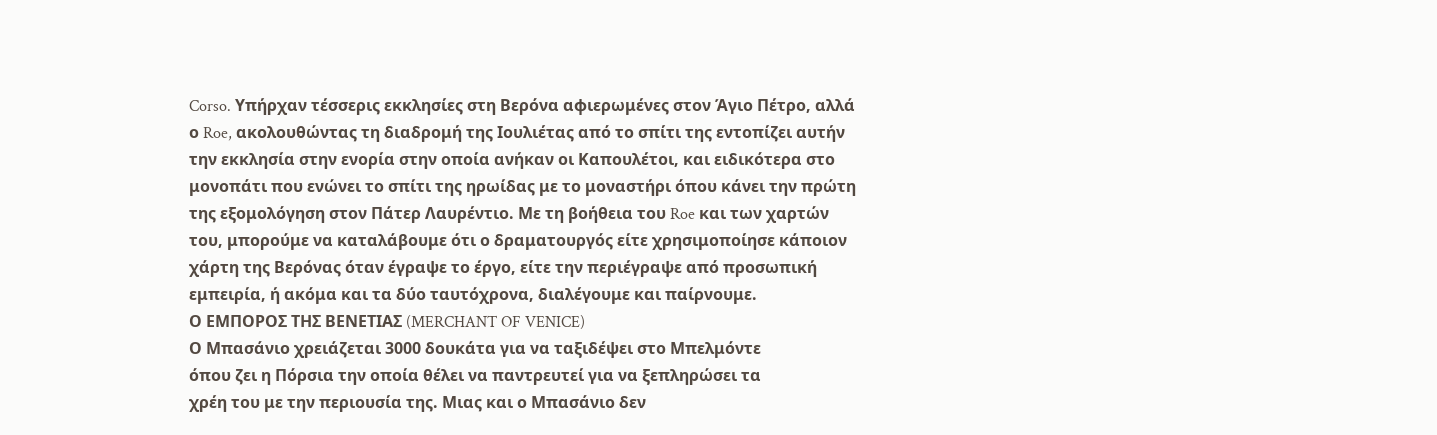Corso. Υπήρχαν τέσσερις εκκλησίες στη Βερόνα αφιερωμένες στον Άγιο Πέτρο, αλλά ο Roe, ακολουθώντας τη διαδρομή της Ιουλιέτας από το σπίτι της εντοπίζει αυτήν την εκκλησία στην ενορία στην οποία ανήκαν οι Καπουλέτοι, και ειδικότερα στο μονοπάτι που ενώνει το σπίτι της ηρωίδας με το μοναστήρι όπου κάνει την πρώτη της εξομολόγηση στον Πάτερ Λαυρέντιο. Με τη βοήθεια του Roe και των χαρτών του, μπορούμε να καταλάβουμε ότι ο δραματουργός είτε χρησιμοποίησε κάποιον χάρτη της Βερόνας όταν έγραψε το έργο, είτε την περιέγραψε από προσωπική εμπειρία, ή ακόμα και τα δύο ταυτόχρονα, διαλέγουμε και παίρνουμε.
Ο ΕΜΠΟΡΟΣ ΤΗΣ ΒΕΝΕΤΙΑΣ (MERCHANT OF VENICE)
Ο Μπασάνιο χρειάζεται 3000 δουκάτα για να ταξιδέψει στο Μπελμόντε
όπου ζει η Πόρσια την οποία θέλει να παντρευτεί για να ξεπληρώσει τα
χρέη του με την περιουσία της. Μιας και ο Μπασάνιο δεν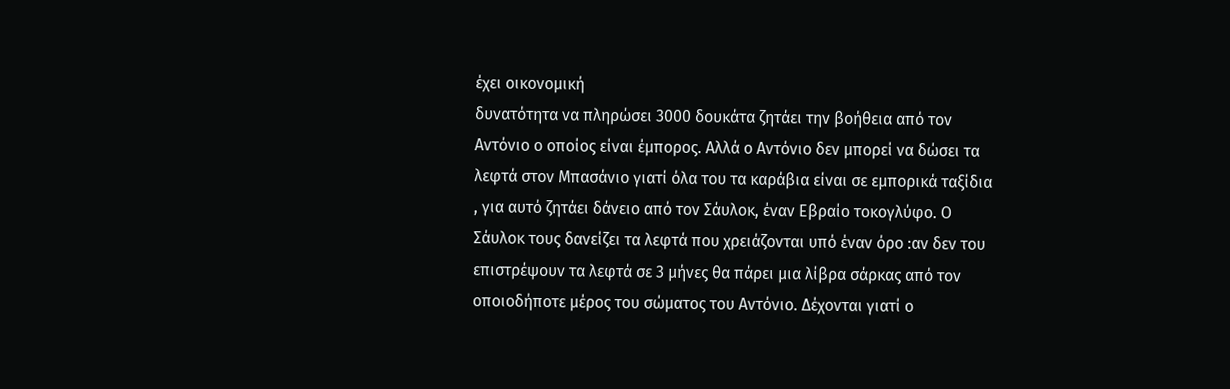έχει οικονομική
δυνατότητα να πληρώσει 3000 δουκάτα ζητάει την βοήθεια από τον
Αντόνιο ο οποίος είναι έμπορος. Αλλά ο Αντόνιο δεν μπορεί να δώσει τα
λεφτά στον Μπασάνιο γιατί όλα του τα καράβια είναι σε εμπορικά ταξίδια
, για αυτό ζητάει δάνειο από τον Σάυλοκ, έναν Εβραίο τοκογλύφο. Ο
Σάυλοκ τους δανείζει τα λεφτά που χρειάζονται υπό έναν όρο :αν δεν του
επιστρέψουν τα λεφτά σε 3 μήνες θα πάρει μια λίβρα σάρκας από τον
οποιοδήποτε μέρος του σώματος του Αντόνιο. Δέχονται γιατί ο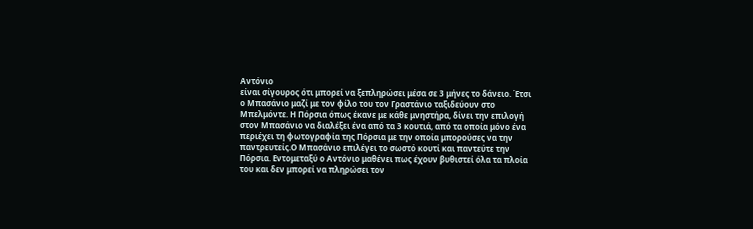Αντόνιο
είναι σίγουρος ότι μπορεί να ξεπληρώσει μέσα σε 3 μήνες το δάνειο. Έτσι
ο Μπασάνιο μαζί με τον φίλο του τον Γραστάνιο ταξιδεύουν στο
Μπελμόντε. Η Πόρσια όπως έκανε με κάθε μνηστήρα, δίνει την επιλογή
στον Μπασάνιο να διαλέξει ένα από τα 3 κουτιά, από τα οποία μόνο ένα
περιέχει τη φωτογραφία της Πόρσια με την οποία μπορούσες να την
παντρευτείς.Ο Μπασάνιο επιλέγει το σωστό κουτί και παντεύτε την
Πόρσια. Εντομεταξύ ο Αντόνιο μαθένει πως έχουν βυθιστεί όλα τα πλοία
του και δεν μπορεί να πληρώσει τον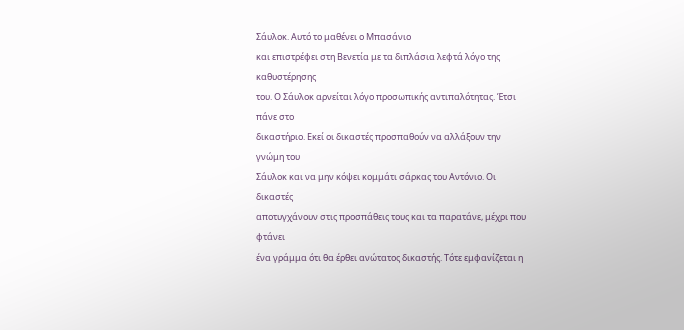Σάυλοκ. Αυτό το μαθένει ο Μπασάνιο
και επιστρέφει στη Βενετία με τα διπλάσια λεφτά λόγο της καθυστέρησης
του. Ο Σάυλοκ αρνείται λόγο προσωπικής αντιπαλότητας. Έτσι πάνε στο
δικαστήριο. Εκεί οι δικαστές προσπαθούν να αλλάξουν την γνώμη του
Σάυλοκ και να μην κόψει κομμάτι σάρκας του Αντόνιο. Οι δικαστές
αποτυγχάνουν στις προσπάθεις τους και τα παρατάνε, μέχρι που φτάνει
ένα γράμμα ότι θα έρθει ανώτατος δικαστής. Τότε εμφανίζεται η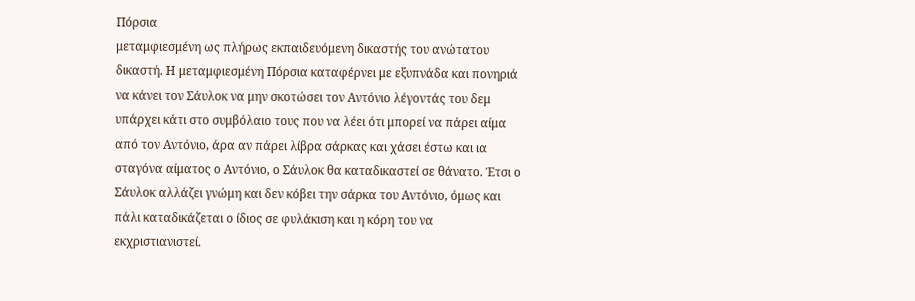Πόρσια
μεταμφιεσμένη ως πλήρως εκπαιδευόμενη δικαστής του ανώτατου
δικαστή. Η μεταμφιεσμένη Πόρσια καταφέρνει με εξυπνάδα και πονηριά
να κάνει τον Σάυλοκ να μην σκοτώσει τον Αντόνιο λέγοντάς του δεμ
υπάρχει κάτι στο συμβόλαιο τους που να λέει ότι μπορεί να πάρει αίμα
από τον Αντόνιο, άρα αν πάρει λίβρα σάρκας και χάσει έστω και ια
σταγόνα αίματος ο Αντόνιο, ο Σάυλοκ θα καταδικαστεί σε θάνατο. Έτσι ο
Σάυλοκ αλλάζει γνώμη και δεν κόβει την σάρκα του Αντόνιο, όμως και
πάλι καταδικάζεται ο ίδιος σε φυλάκιση και η κόρη του να
εκχριστιανιστεί.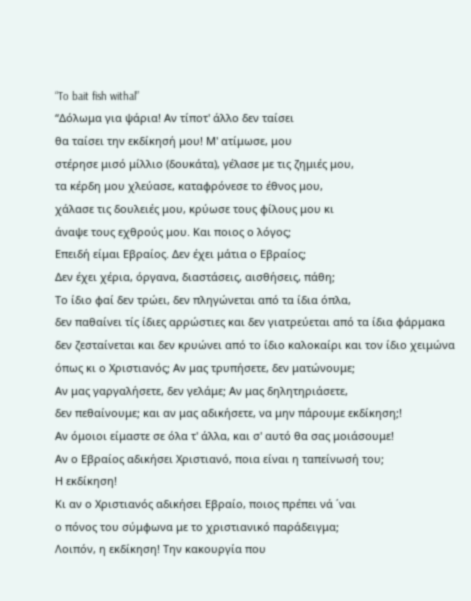“To bait fish withal”
“Δόλωμα για ψάρια! Αν τίποτ' άλλο δεν ταίσει
θα ταίσει την εκδίκησή μου! Μ' ατίμωσε, μου
στέρησε μισό μίλλιο (δουκάτα), γέλασε με τις ζημιές μου,
τα κέρδη μου χλεύασε, καταφρόνεσε το έθνος μου,
χάλασε τις δουλειές μου, κρύωσε τους φίλους μου κι
άναψε τους εχθρούς μου. Και ποιος ο λόγος;
Επειδή είμαι Εβραίος. Δεν έχει μάτια ο Εβραίος;
Δεν έχει χέρια, όργανα, διαστάσεις, αισθήσεις, πάθη;
Το ίδιο φαί δεν τρώει, δεν πληγώνεται από τα ίδια όπλα,
δεν παθαίνει τίς ίδιες αρρώστιες και δεν γιατρεύεται από τα ίδια φάρμακα
δεν ζεσταίνεται και δεν κρυώνει από το ίδιο καλοκαίρι και τον ίδιο χειμώνα
όπως κι ο Χριστιανός; Αν μας τρυπήσετε, δεν ματώνουμε;
Αν μας γαργαλήσετε, δεν γελάμε; Αν μας δηλητηριάσετε,
δεν πεθαίνουμε; και αν μας αδικήσετε, να μην πάρουμε εκδίκηση;!
Αν όμοιοι είμαστε σε όλα τ' άλλα, και σ' αυτό θα σας μοιάσουμε!
Αν ο Εβραίος αδικήσει Χριστιανό, ποια είναι η ταπείνωσή του;
Η εκδίκηση!
Κι αν ο Χριστιανός αδικήσει Εβραίο, ποιος πρέπει νά ΄ναι
ο πόνος του σύμφωνα με το χριστιανικό παράδειγμα;
Λοιπόν, η εκδίκηση! Την κακουργία που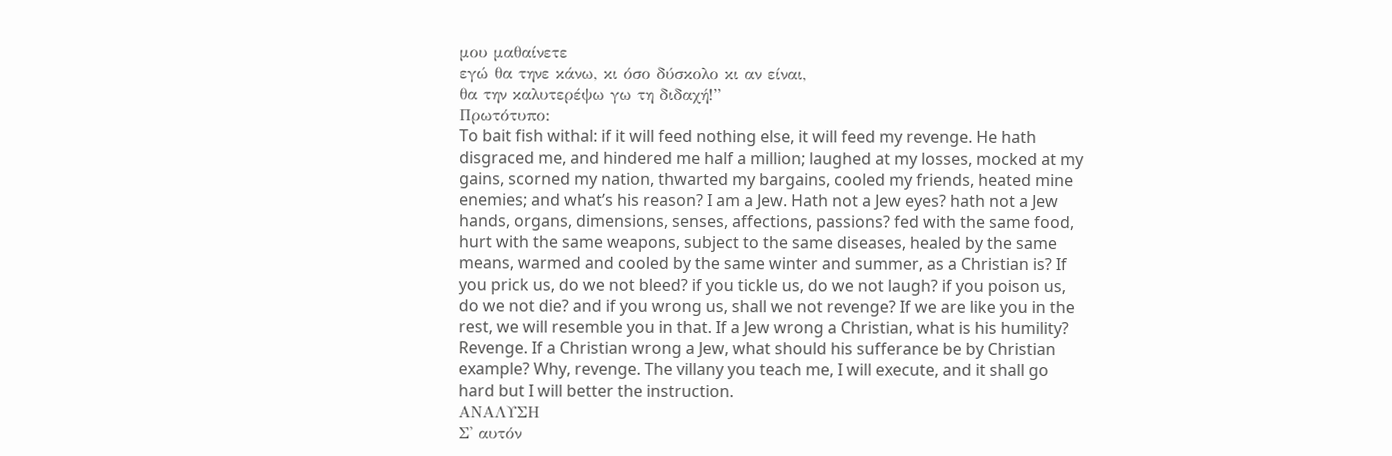μου μαθαίνετε
εγώ θα τηνε κάνω, κι όσο δύσκολο κι αν είναι,
θα την καλυτερέψω γω τη διδαχή!”
Πρωτότυπο:
To bait fish withal: if it will feed nothing else, it will feed my revenge. He hath
disgraced me, and hindered me half a million; laughed at my losses, mocked at my
gains, scorned my nation, thwarted my bargains, cooled my friends, heated mine
enemies; and what’s his reason? I am a Jew. Hath not a Jew eyes? hath not a Jew
hands, organs, dimensions, senses, affections, passions? fed with the same food,
hurt with the same weapons, subject to the same diseases, healed by the same
means, warmed and cooled by the same winter and summer, as a Christian is? If
you prick us, do we not bleed? if you tickle us, do we not laugh? if you poison us,
do we not die? and if you wrong us, shall we not revenge? If we are like you in the
rest, we will resemble you in that. If a Jew wrong a Christian, what is his humility?
Revenge. If a Christian wrong a Jew, what should his sufferance be by Christian
example? Why, revenge. The villany you teach me, I will execute, and it shall go
hard but I will better the instruction.
ΑΝΑΛΥΣΗ
Σ' αυτόν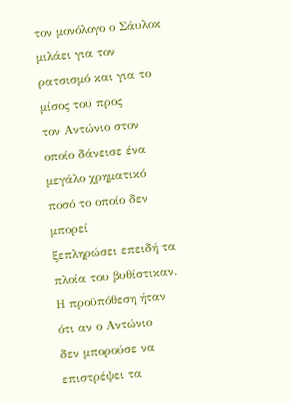τον μονόλογο ο Σάυλοκ μιλάει για τον ρατσισμό και για το μίσος του προς
τον Αντώνιο στον οποίο δάνεισε ένα μεγάλο χρηματικό ποσό το οποίο δεν μπορεί
ξεπληρώσει επειδή τα πλοία του βυθίστικαν. Η προϋπόθεση ήταν ότι αν ο Αντώνιο
δεν μπορούσε να επιστρέψει τα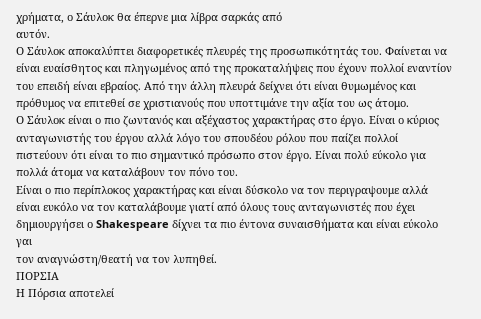χρήματα, ο Σάυλοκ θα έπερνε μια λίβρα σαρκάς από
αυτόν.
Ο Σάυλοκ αποκαλύπτει διαφορετικές πλευρές της προσωπικότητάς του. Φαίνεται να
είναι ευαίσθητος και πληγωμένος από της προκαταλήψεις που έχουν πολλοί εναντίον
του επειδή είναι εβραίος. Από την άλλη πλευρά δείχνει ότι είναι θυμωμένος και
πρόθυμος να επιτεθεί σε χριστιανούς που υποττιμάνε την αξία του ως άτομο.
Ο Σάυλοκ είναι ο πιο ζωντανός και αξέχαστος χαρακτήρας στο έργο. Είναι ο κύριος
ανταγωνιστής του έργου αλλά λόγο του σπουδέου ρόλου που παίζει πολλοί
πιστεύουν ότι είναι το πιο σημαντικό πρόσωπο στον έργο. Είναι πολύ εύκολο για
πολλά άτομα να καταλάβουν τον πόνο του.
Είναι ο πιο περίπλοκος χαρακτήρας και είναι δύσκολο να τον περιγραψουμε αλλά
είναι ευκόλο να τον καταλάβουμε γιατί από όλους τους ανταγωνιστές που έχει
δημιουργήσει ο Shakespeare δίχνει τα πιο έντονα συναισθήματα και είναι εύκολο γαι
τον αναγνώστη/θεατή να τον λυπηθεί.
ΠΟΡΣΙΑ
Η Πόρσια αποτελεί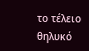το τέλειο θηλυκό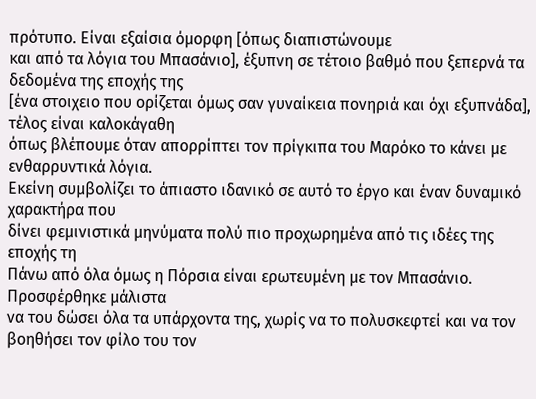πρότυπο. Είναι εξαίσια όμορφη [όπως διαπιστώνουμε
και από τα λόγια του Μπασάνιο], έξυπνη σε τέτοιο βαθμό που ξεπερνά τα δεδομένα της εποχής της
[ένα στοιχειο που ορίζεται όμως σαν γυναίκεια πονηριά και όχι εξυπνάδα], τέλος είναι καλοκάγαθη
όπως βλέπουμε όταν απορρίπτει τον πρίγκιπα του Μαρόκο το κάνει με ενθαρρυντικά λόγια.
Εκείνη συμβολίζει το άπιαστο ιδανικό σε αυτό το έργο και έναν δυναμικό χαρακτήρα που
δίνει φεμινιστικά μηνύματα πολύ πιο προχωρημένα από τις ιδέες της εποχής τη
Πάνω από όλα όμως η Πόρσια είναι ερωτευμένη με τον Μπασάνιο. Προσφέρθηκε μάλιστα
να του δώσει όλα τα υπάρχοντα της, χωρίς να το πολυσκεφτεί και να τον βοηθήσει τον φίλο του τον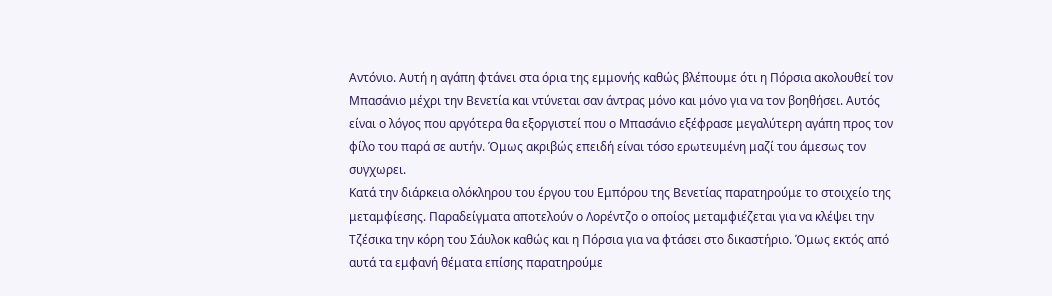Αντόνιο. Αυτή η αγάπη φτάνει στα όρια της εμμονής καθώς βλέπουμε ότι η Πόρσια ακολουθεί τον
Μπασάνιο μέχρι την Βενετία και ντύνεται σαν άντρας μόνο και μόνο για να τον βοηθήσει. Αυτός
είναι ο λόγος που αργότερα θα εξοργιστεί που ο Μπασάνιο εξέφρασε μεγαλύτερη αγάπη προς τον
φίλο του παρά σε αυτήν. Όμως ακριβώς επειδή είναι τόσο ερωτευμένη μαζί του άμεσως τον
συγχωρει.
Κατά την διάρκεια ολόκληρου του έργου του Εμπόρου της Βενετίας παρατηρούμε το στοιχείο της
μεταμφίεσης. Παραδείγματα αποτελούν ο Λορέντζο ο οποίος μεταμφιέζεται για να κλέψει την
Τζέσικα την κόρη του Σάυλοκ καθώς και η Πόρσια για να φτάσει στο δικαστήριο. Όμως εκτός από
αυτά τα εμφανή θέματα επίσης παρατηρούμε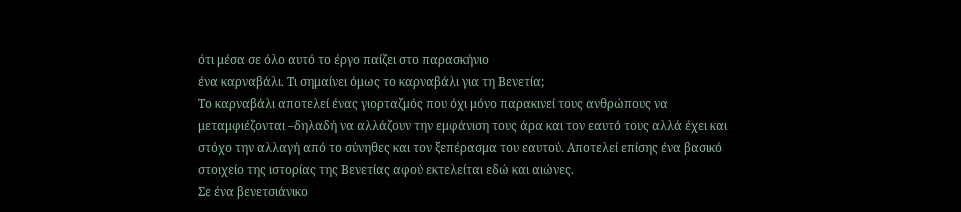ότι μέσα σε όλο αυτό το έργο παίζει στο παρασκήνιο
ένα καρναβάλι. Τι σημαίνει όμως το καρναβάλι για τη Βενετία;
Το καρναβάλι αποτελεί ένας γιορταζμός που όχι μόνο παρακινεί τους ανθρώπους να
μεταμφιέζονται –δηλαδή να αλλάζουν την εμφάνιση τους άρα και τον εαυτό τους αλλά έχει και
στόχο την αλλαγή από το σύνηθες και τον ξεπέρασμα του εαυτού. Αποτελεί επίσης ένα βασικό
στοιχείο της ιστορίας της Βενετίας αφού εκτελείται εδώ και αιώνες.
Σε ένα βενετσιάνικο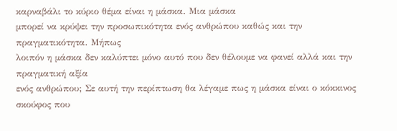καρναβάλι το κύριο θέμα είναι η μάσκα. Μια μάσκα
μπορεί να κρύψει την προσωπικότητα ενός ανθρώπου καθώς και την πραγματικότητα. Μήπως
λοιπόν η μάσκα δεν καλύπτει μόνο αυτό που δεν θέλουμε να φανεί αλλά και την πραγματική αξία
ενός ανθρώπου; Σε αυτή την περίπτωση θα λέγαμε πως η μάσκα είναι ο κόκκινος σκούφος που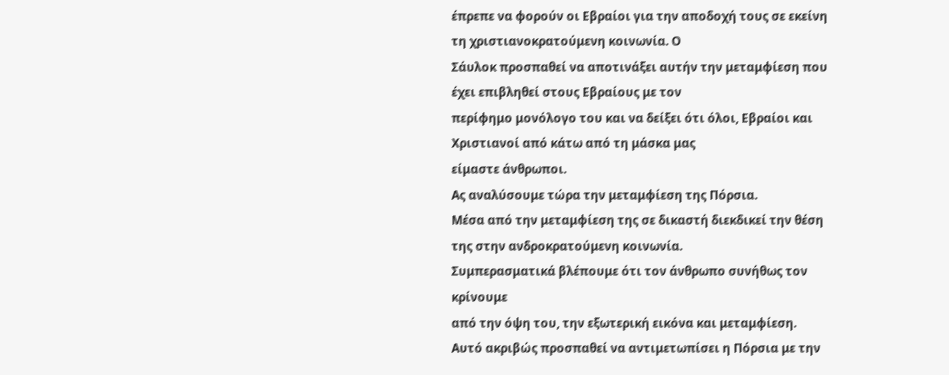έπρεπε να φορούν οι Εβραίοι για την αποδοχή τους σε εκείνη τη χριστιανοκρατούμενη κοινωνία. Ο
Σάυλοκ προσπαθεί να αποτινάξει αυτήν την μεταμφίεση που έχει επιβληθεί στους Εβραίους με τον
περίφημο μονόλογο του και να δείξει ότι όλοι, Εβραίοι και Χριστιανοί από κάτω από τη μάσκα μας
είμαστε άνθρωποι.
Ας αναλύσουμε τώρα την μεταμφίεση της Πόρσια.
Μέσα από την μεταμφίεση της σε δικαστή διεκδικεί την θέση της στην ανδροκρατούμενη κοινωνία.
Συμπερασματικά βλέπουμε ότι τον άνθρωπο συνήθως τον κρίνουμε
από την όψη του, την εξωτερική εικόνα και μεταμφίεση.
Αυτό ακριβώς προσπαθεί να αντιμετωπίσει η Πόρσια με την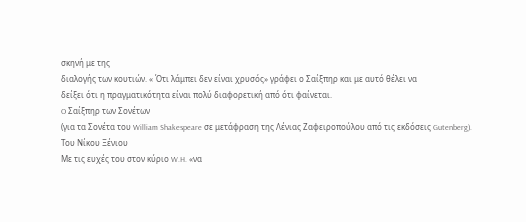σκηνή με της
διαλογής των κουτιών. « Ότι λάμπει δεν είναι χρυσός» γράφει ο Σαίξπηρ και με αυτό θέλει να
δείξει ότι η πραγματικότητα είναι πολύ διαφορετική από ότι φαίνεται.
O Σαίξπηρ των Σονέτων
(για τα Σονέτα του William Shakespeare σε μετάφραση της Λένιας Ζαφειροπούλου από τις εκδόσεις Gutenberg).
Του Νίκου Ξένιου
Με τις ευχές του στον κύριο W.H. «να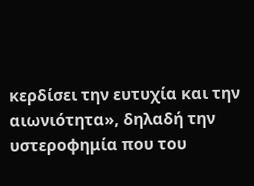κερδίσει την ευτυχία και την αιωνιότητα», δηλαδή την υστεροφημία που του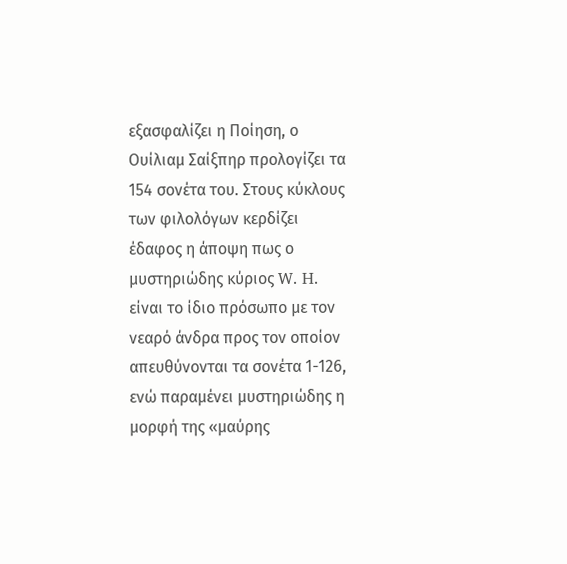εξασφαλίζει η Ποίηση, ο Ουίλιαμ Σαίξπηρ προλογίζει τα 154 σονέτα του. Στους κύκλους των φιλολόγων κερδίζει έδαφος η άποψη πως ο μυστηριώδης κύριος W. H. είναι το ίδιο πρόσωπο με τον νεαρό άνδρα προς τον οποίον απευθύνονται τα σονέτα 1-126, ενώ παραμένει μυστηριώδης η μορφή της «μαύρης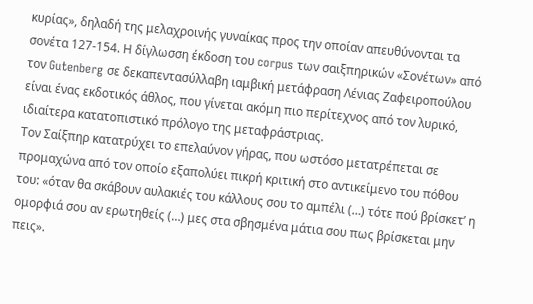κυρίας», δηλαδή της μελαχροινής γυναίκας προς την οποίαν απευθύνονται τα σονέτα 127-154. Η δίγλωσση έκδοση του corpus των σαιξπηρικών «Σονέτων» από τον Gutenberg σε δεκαπεντασύλλαβη ιαμβική μετάφραση Λένιας Ζαφειροπούλου είναι ένας εκδοτικός άθλος, που γίνεται ακόμη πιο περίτεχνος από τον λυρικό, ιδιαίτερα κατατοπιστικό πρόλογο της μεταφράστριας.
Τον Σαίξπηρ κατατρύχει το επελαύνον γήρας, που ωστόσο μετατρέπεται σε προμαχώνα από τον οποίο εξαπολύει πικρή κριτική στο αντικείμενο του πόθου του: «όταν θα σκάβουν αυλακιές του κάλλους σου το αμπέλι (…) τότε πού βρίσκετ’ η ομορφιά σου αν ερωτηθείς (…) μες στα σβησμένα μάτια σου πως βρίσκεται μην πεις».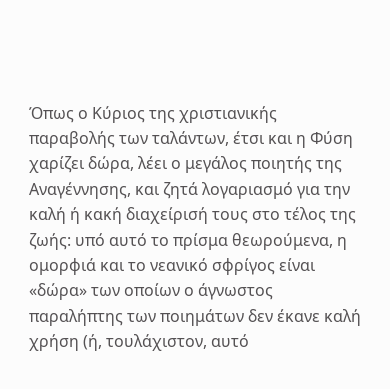Όπως ο Κύριος της χριστιανικής παραβολής των ταλάντων, έτσι και η Φύση χαρίζει δώρα, λέει ο μεγάλος ποιητής της Αναγέννησης, και ζητά λογαριασμό για την καλή ή κακή διαχείρισή τους στο τέλος της ζωής: υπό αυτό το πρίσμα θεωρούμενα, η ομορφιά και το νεανικό σφρίγος είναι «δώρα» των οποίων ο άγνωστος παραλήπτης των ποιημάτων δεν έκανε καλή χρήση (ή, τουλάχιστον, αυτό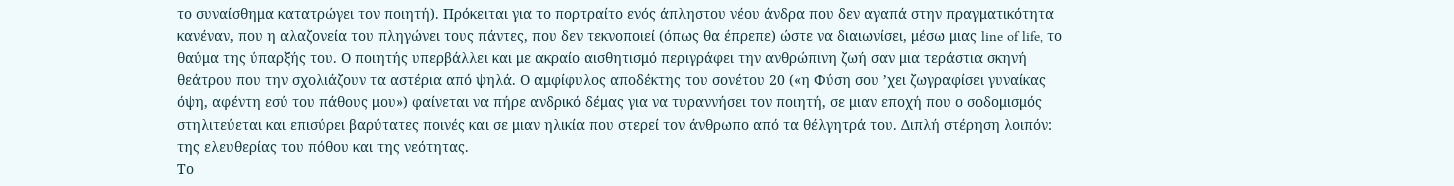το συναίσθημα κατατρώγει τον ποιητή). Πρόκειται για το πορτραίτο ενός άπληστου νέου άνδρα που δεν αγαπά στην πραγματικότητα κανέναν, που η αλαζονεία του πληγώνει τους πάντες, που δεν τεκνοποιεί (όπως θα έπρεπε) ώστε να διαιωνίσει, μέσω μιας line of life, το θαύμα της ύπαρξής του. Ο ποιητής υπερβάλλει και με ακραίο αισθητισμό περιγράφει την ανθρώπινη ζωή σαν μια τεράστια σκηνή θεάτρου που την σχολιάζουν τα αστέρια από ψηλά. Ο αμφίφυλος αποδέκτης του σονέτου 20 («η Φύση σου ’χει ζωγραφίσει γυναίκας όψη, αφέντη εσύ του πάθους μου») φαίνεται να πήρε ανδρικό δέμας για να τυραννήσει τον ποιητή, σε μιαν εποχή που ο σοδομισμός στηλιτεύεται και επισύρει βαρύτατες ποινές και σε μιαν ηλικία που στερεί τον άνθρωπο από τα θέλγητρά του. Διπλή στέρηση λοιπόν: της ελευθερίας του πόθου και της νεότητας.
Το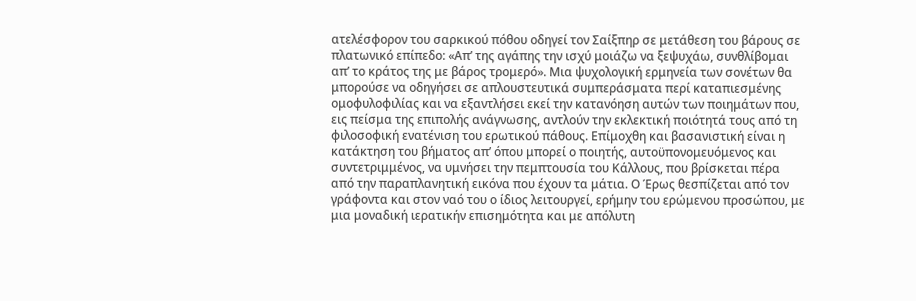ατελέσφορον του σαρκικού πόθου οδηγεί τον Σαίξπηρ σε μετάθεση του βάρους σε πλατωνικό επίπεδο: «Απ’ της αγάπης την ισχύ μοιάζω να ξεψυχάω, συνθλίβομαι απ’ το κράτος της με βάρος τρομερό». Μια ψυχολογική ερμηνεία των σονέτων θα μπορούσε να οδηγήσει σε απλουστευτικά συμπεράσματα περί καταπιεσμένης ομοφυλοφιλίας και να εξαντλήσει εκεί την κατανόηση αυτών των ποιημάτων που, εις πείσμα της επιπολής ανάγνωσης, αντλούν την εκλεκτική ποιότητά τους από τη φιλοσοφική ενατένιση του ερωτικού πάθους. Επίμοχθη και βασανιστική είναι η κατάκτηση του βήματος απ’ όπου μπορεί ο ποιητής, αυτοϋπονομευόμενος και συντετριμμένος, να υμνήσει την πεμπτουσία του Κάλλους, που βρίσκεται πέρα από την παραπλανητική εικόνα που έχουν τα μάτια. Ο Έρως θεσπίζεται από τον γράφοντα και στον ναό του ο ίδιος λειτουργεί, ερήμην του ερώμενου προσώπου, με μια μοναδική ιερατικήν επισημότητα και με απόλυτη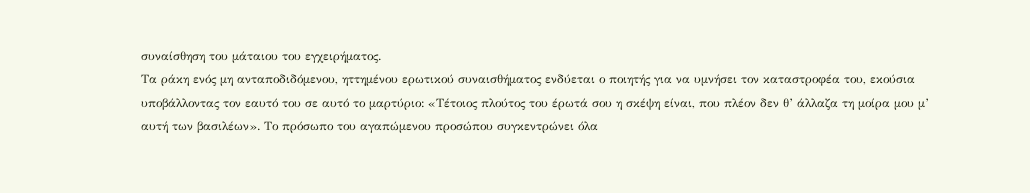συναίσθηση του μάταιου του εγχειρήματος.
Τα ράκη ενός μη ανταποδιδόμενου, ηττημένου ερωτικού συναισθήματος ενδύεται ο ποιητής για να υμνήσει τον καταστροφέα του, εκούσια υποβάλλοντας τον εαυτό του σε αυτό το μαρτύριο: «Τέτοιος πλούτος του έρωτά σου η σκέψη είναι, που πλέον δεν θ’ άλλαζα τη μοίρα μου μ’ αυτή των βασιλέων». Το πρόσωπο του αγαπώμενου προσώπου συγκεντρώνει όλα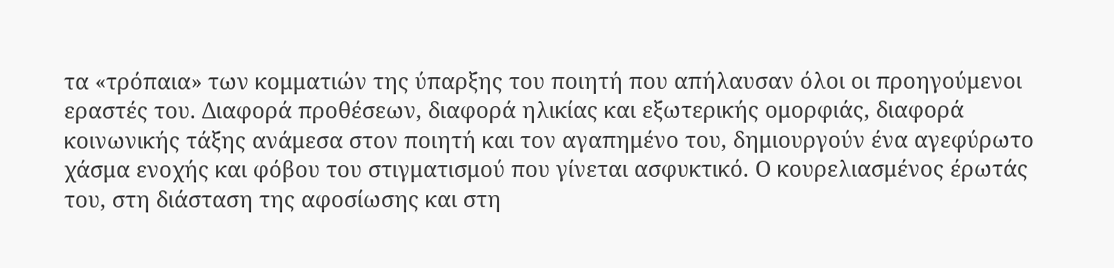τα «τρόπαια» των κομματιών της ύπαρξης του ποιητή που απήλαυσαν όλοι οι προηγούμενοι εραστές του. Διαφορά προθέσεων, διαφορά ηλικίας και εξωτερικής ομορφιάς, διαφορά κοινωνικής τάξης ανάμεσα στον ποιητή και τον αγαπημένο του, δημιουργούν ένα αγεφύρωτο χάσμα ενοχής και φόβου του στιγματισμού που γίνεται ασφυκτικό. Ο κουρελιασμένος έρωτάς του, στη διάσταση της αφοσίωσης και στη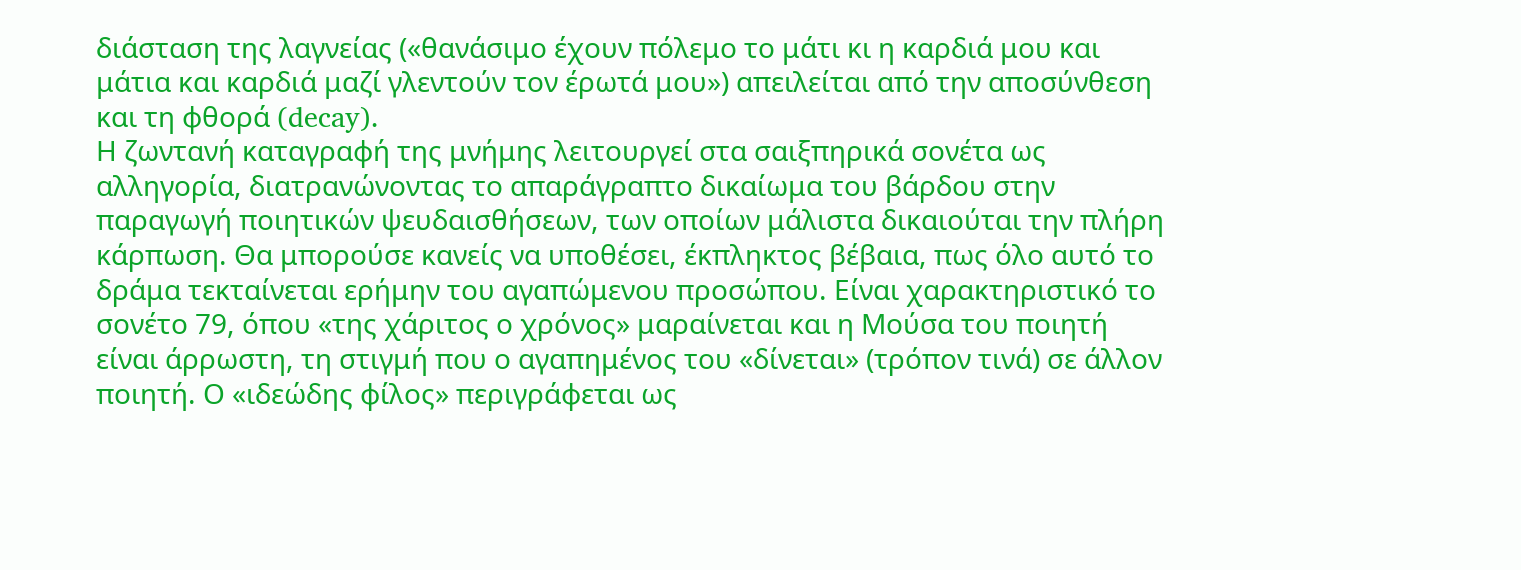διάσταση της λαγνείας («θανάσιμο έχουν πόλεμο το μάτι κι η καρδιά μου και μάτια και καρδιά μαζί γλεντούν τον έρωτά μου») απειλείται από την αποσύνθεση και τη φθορά (decay).
Η ζωντανή καταγραφή της μνήμης λειτουργεί στα σαιξπηρικά σονέτα ως αλληγορία, διατρανώνοντας το απαράγραπτο δικαίωμα του βάρδου στην παραγωγή ποιητικών ψευδαισθήσεων, των οποίων μάλιστα δικαιούται την πλήρη κάρπωση. Θα μπορούσε κανείς να υποθέσει, έκπληκτος βέβαια, πως όλο αυτό το δράμα τεκταίνεται ερήμην του αγαπώμενου προσώπου. Είναι χαρακτηριστικό το σονέτο 79, όπου «της χάριτος ο χρόνος» μαραίνεται και η Μούσα του ποιητή είναι άρρωστη, τη στιγμή που ο αγαπημένος του «δίνεται» (τρόπον τινά) σε άλλον ποιητή. Ο «ιδεώδης φίλος» περιγράφεται ως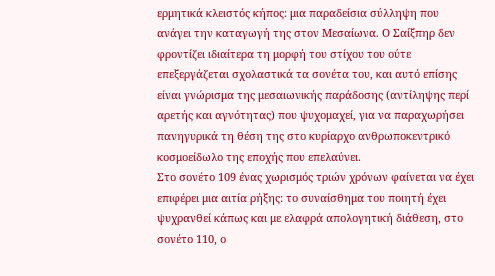ερμητικά κλειστός κήπος: μια παραδείσια σύλληψη που ανάγει την καταγωγή της στον Μεσαίωνα. Ο Σαίξπηρ δεν φροντίζει ιδιαίτερα τη μορφή του στίχου του ούτε επεξεργάζεται σχολαστικά τα σονέτα του, και αυτό επίσης είναι γνώρισμα της μεσαιωνικής παράδοσης (αντίληψης περί αρετής και αγνότητας) που ψυχομαχεί, για να παραχωρήσει πανηγυρικά τη θέση της στο κυρίαρχο ανθρωποκεντρικό κοσμοείδωλο της εποχής που επελαύνει.
Στο σονέτο 109 ένας χωρισμός τριών χρόνων φαίνεται να έχει επιφέρει μια αιτία ρήξης: το συναίσθημα του ποιητή έχει ψυχρανθεί κάπως και με ελαφρά απολογητική διάθεση, στο σονέτο 110, ο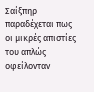Σαίξπηρ παραδέχεται πως οι μικρές απιστίες του απλώς οφείλονταν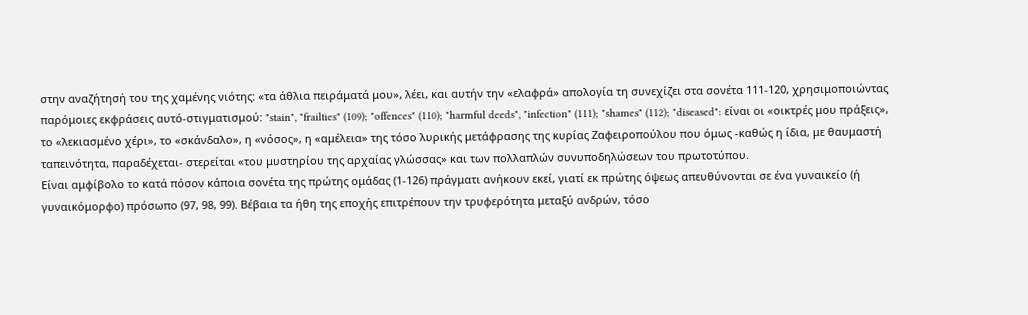στην αναζήτησή του της χαμένης νιότης: «τα άθλια πειράματά μου», λέει, και αυτήν την «ελαφρά» απολογία τη συνεχίζει στα σονέτα 111-120, χρησιμοποιώντας παρόμοιες εκφράσεις αυτό-στιγματισμού: "stain", "frailties" (109); "offences" (110); "harmful deeds", "infection" (111); "shames" (112); "diseased": είναι οι «οικτρές μου πράξεις», το «λεκιασμένο χέρι», το «σκάνδαλο», η «νόσος», η «αμέλεια» της τόσο λυρικής μετάφρασης της κυρίας Ζαφειροπούλου που όμως -καθώς η ίδια, με θαυμαστή ταπεινότητα, παραδέχεται- στερείται «του μυστηρίου της αρχαίας γλώσσας» και των πολλαπλών συνυποδηλώσεων του πρωτοτύπου.
Είναι αμφίβολο το κατά πόσον κάποια σονέτα της πρώτης ομάδας (1-126) πράγματι ανήκουν εκεί, γιατί εκ πρώτης όψεως απευθύνονται σε ένα γυναικείο (ή γυναικόμορφο) πρόσωπο (97, 98, 99). Βέβαια τα ήθη της εποχής επιτρέπουν την τρυφερότητα μεταξύ ανδρών, τόσο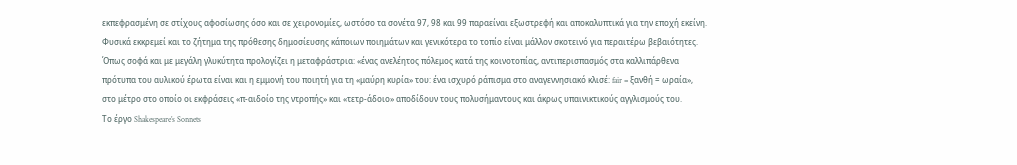εκπεφρασμένη σε στίχους αφοσίωσης όσο και σε χειρονομίες, ωστόσο τα σονέτα 97, 98 και 99 παραείναι εξωστρεφή και αποκαλυπτικά για την εποχή εκείνη. Φυσικά εκκρεμεί και το ζήτημα της πρόθεσης δημοσίευσης κάποιων ποιημάτων και γενικότερα το τοπίο είναι μάλλον σκοτεινό για περαιτέρω βεβαιότητες. Όπως σοφά και με μεγάλη γλυκύτητα προλογίζει η μεταφράστρια: «ένας ανελέητος πόλεμος κατά της κοινοτοπίας, αντιπερισπασμός στα καλλιπάρθενα πρότυπα του αυλικού έρωτα είναι και η εμμονή του ποιητή για τη «μαύρη κυρία» του: ένα ισχυρό ράπισμα στο αναγεννησιακό κλισέ: fair = ξανθή = ωραία», στο μέτρο στο οποίο οι εκφράσεις «π-αιδοίο της ντροπής» και «τετρ-άδοιο» αποδίδουν τους πολυσήμαντους και άκρως υπαινικτικούς αγγλισμούς του.
Το έργο Shakespeare’s Sonnets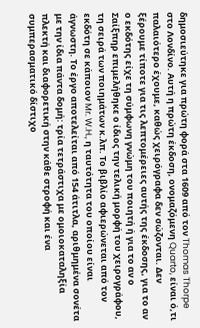δημοσιεύτηκε για πρώτη φορά στα 1609 από τον Thomas Thorpe στο Λονδίνο. Αυτή η πρώτη έκδοση, ονομαζόμενη Quarto, είναι ό,τι παλαιότερο έχουμε, καθώς χειρόγραφα δεν σώζονται. Δεν ξέρουμε τίποτε για τις λεπτομέρειες αυτής της έκδοσης, για το αν ο εκδότης είχε τη σύμφωνη γνώμη του ποιητή ή για το αν ο Σαίξπηρ επιμελήθηκε ο ίδιος την τελική μορφή του χειρογράφου, τη σειρά των ποιημάτων κ.λπ. Το βιβλίο αφιερώνεται από τον εκδότη σε κάποιον Mr. W.H., η ταυτότητα του οποίου είναι άγνωστη. Το έργο αποτελείται από 154 άτιτλα, αριθμημένα σονέτα με την ίδια πάντα δομή: τρία τετράστιχα με ομοιοκαταληξία πλεκτή και διαφορετική στην κάθε στροφή και ένα συμπερασματικό δίστιχο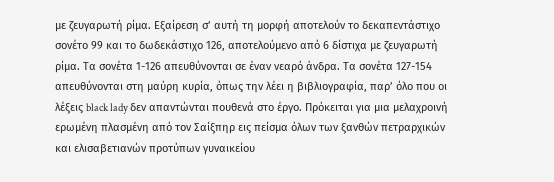με ζευγαρωτή ρίμα. Εξαίρεση σ’ αυτή τη μορφή αποτελούν το δεκαπεντάστιχο σονέτο 99 και το δωδεκάστιχο 126, αποτελούμενο από 6 δίστιχα με ζευγαρωτή ρίμα. Τα σονέτα 1-126 απευθύνονται σε έναν νεαρό άνδρα. Τα σονέτα 127-154 απευθύνονται στη μαύρη κυρία, όπως την λέει η βιβλιογραφία, παρ’ όλο που οι λέξεις black lady δεν απαντώνται πουθενά στο έργο. Πρόκειται για μια μελαχροινή ερωμένη πλασμένη από τον Σαίξπηρ εις πείσμα όλων των ξανθών πετραρχικών και ελισαβετιανών προτύπων γυναικείου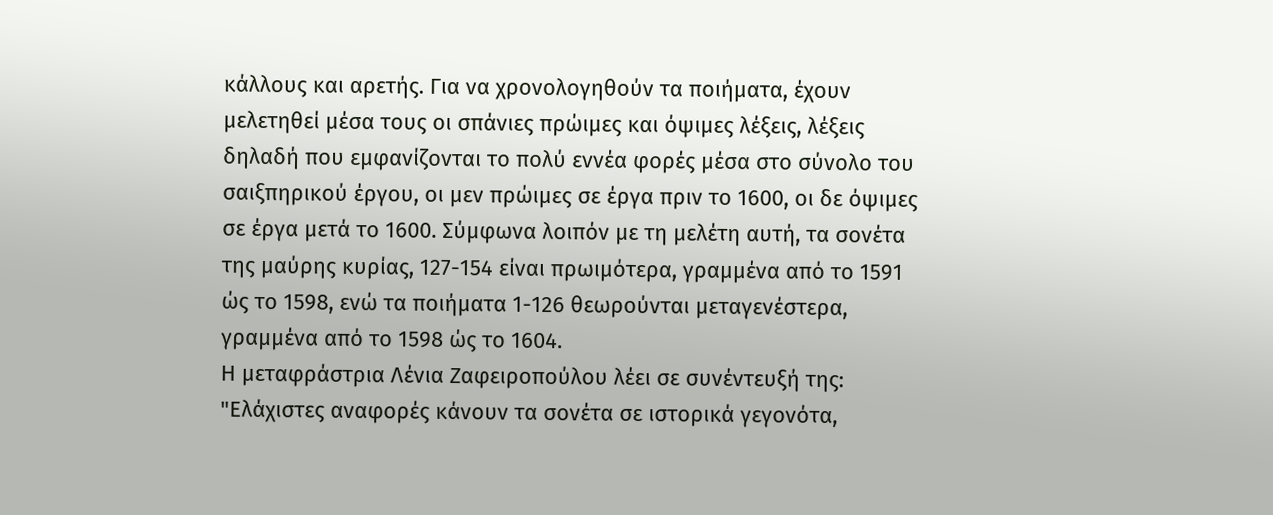κάλλους και αρετής. Για να χρονολογηθούν τα ποιήματα, έχουν μελετηθεί μέσα τους οι σπάνιες πρώιμες και όψιμες λέξεις, λέξεις δηλαδή που εμφανίζονται το πολύ εννέα φορές μέσα στο σύνολο του σαιξπηρικού έργου, οι μεν πρώιμες σε έργα πριν το 1600, οι δε όψιμες σε έργα μετά το 1600. Σύμφωνα λοιπόν με τη μελέτη αυτή, τα σονέτα της μαύρης κυρίας, 127-154 είναι πρωιμότερα, γραμμένα από το 1591 ώς το 1598, ενώ τα ποιήματα 1-126 θεωρούνται μεταγενέστερα, γραμμένα από το 1598 ώς το 1604.
Η μεταφράστρια Λένια Ζαφειροπούλου λέει σε συνέντευξή της:
"Ελάχιστες αναφορές κάνουν τα σονέτα σε ιστορικά γεγονότα,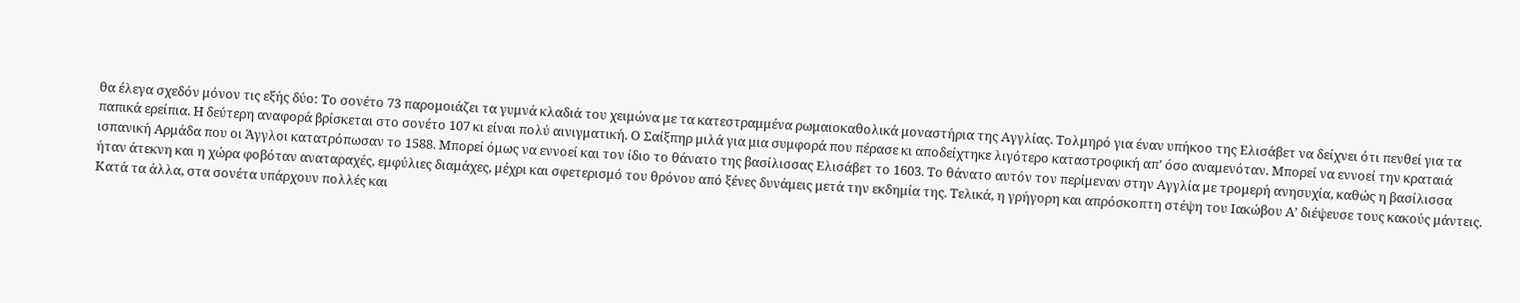θα έλεγα σχεδόν μόνον τις εξής δύο: Το σονέτο 73 παρομοιάζει τα γυμνά κλαδιά του χειμώνα με τα κατεστραμμένα ρωμαιοκαθολικά μοναστήρια της Αγγλίας. Τολμηρό για έναν υπήκοο της Ελισάβετ να δείχνει ότι πενθεί για τα παπικά ερείπια. Η δεύτερη αναφορά βρίσκεται στο σονέτο 107 κι είναι πολύ αινιγματική. Ο Σαίξπηρ μιλά για μια συμφορά που πέρασε κι αποδείχτηκε λιγότερο καταστροφική απ’ όσο αναμενόταν. Μπορεί να εννοεί την κραταιά ισπανική Αρμάδα που οι Άγγλοι κατατρόπωσαν το 1588. Μπορεί όμως να εννοεί και τον ίδιο το θάνατο της βασίλισσας Ελισάβετ το 1603. Το θάνατο αυτόν τον περίμεναν στην Αγγλία με τρομερή ανησυχία, καθώς η βασίλισσα ήταν άτεκνη και η χώρα φοβόταν αναταραχές, εμφύλιες διαμάχες, μέχρι και σφετερισμό του θρόνου από ξένες δυνάμεις μετά την εκδημία της. Τελικά, η γρήγορη και απρόσκοπτη στέψη του Ιακώβου Α’ διέψευσε τους κακούς μάντεις.
Κατά τα άλλα, στα σονέτα υπάρχουν πολλές και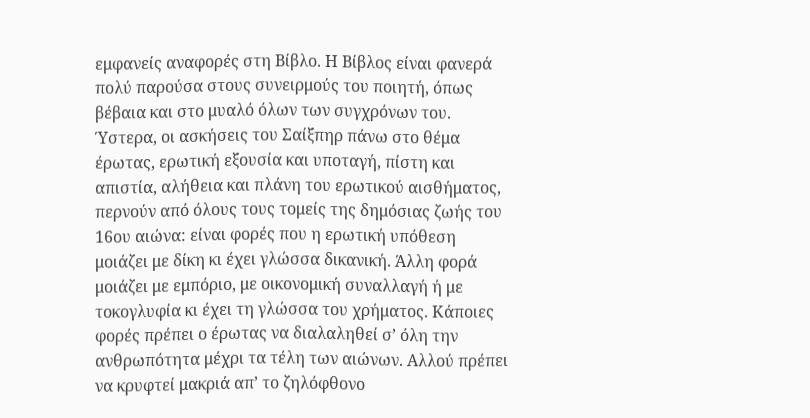εμφανείς αναφορές στη Βίβλο. Η Βίβλος είναι φανερά πολύ παρούσα στους συνειρμούς του ποιητή, όπως βέβαια και στο μυαλό όλων των συγχρόνων του. Ύστερα, οι ασκήσεις του Σαίξπηρ πάνω στο θέμα έρωτας, ερωτική εξουσία και υποταγή, πίστη και απιστία, αλήθεια και πλάνη του ερωτικού αισθήματος, περνούν από όλους τους τομείς της δημόσιας ζωής του 16ου αιώνα: είναι φορές που η ερωτική υπόθεση μοιάζει με δίκη κι έχει γλώσσα δικανική. Άλλη φορά μοιάζει με εμπόριο, με οικονομική συναλλαγή ή με τοκογλυφία κι έχει τη γλώσσα του χρήματος. Κάποιες φορές πρέπει ο έρωτας να διαλαληθεί σ’ όλη την ανθρωπότητα μέχρι τα τέλη των αιώνων. Αλλού πρέπει να κρυφτεί μακριά απ’ το ζηλόφθονο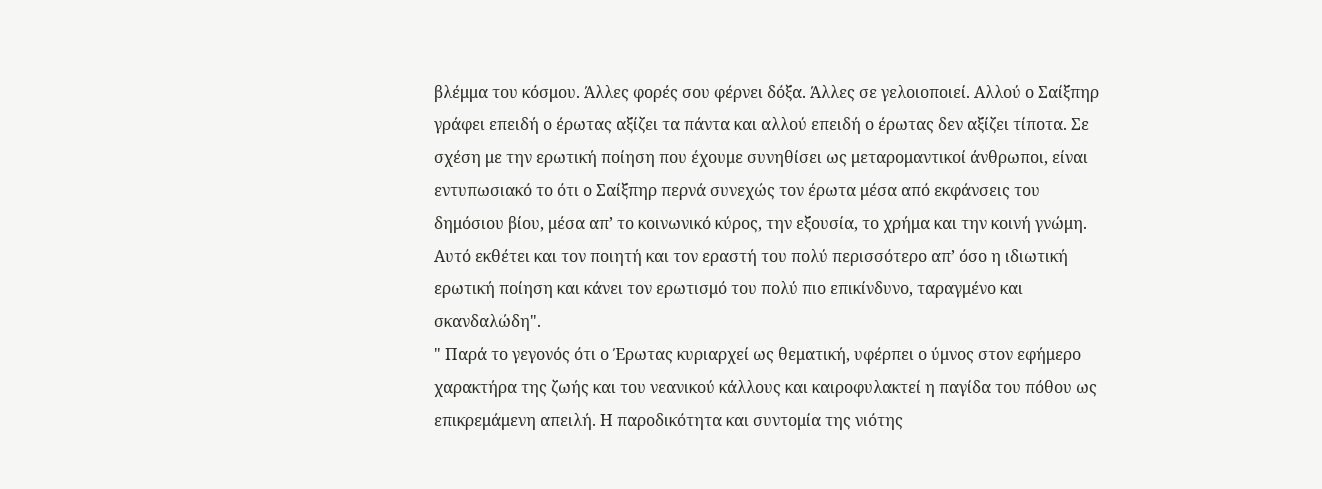βλέμμα του κόσμου. Άλλες φορές σου φέρνει δόξα. Άλλες σε γελοιοποιεί. Αλλού ο Σαίξπηρ γράφει επειδή ο έρωτας αξίζει τα πάντα και αλλού επειδή ο έρωτας δεν αξίζει τίποτα. Σε σχέση με την ερωτική ποίηση που έχουμε συνηθίσει ως μεταρομαντικοί άνθρωποι, είναι εντυπωσιακό το ότι ο Σαίξπηρ περνά συνεχώς τον έρωτα μέσα από εκφάνσεις του δημόσιου βίου, μέσα απ’ το κοινωνικό κύρος, την εξουσία, το χρήμα και την κοινή γνώμη. Αυτό εκθέτει και τον ποιητή και τον εραστή του πολύ περισσότερο απ’ όσο η ιδιωτική ερωτική ποίηση και κάνει τον ερωτισμό του πολύ πιο επικίνδυνο, ταραγμένο και σκανδαλώδη".
" Παρά το γεγονός ότι ο Έρωτας κυριαρχεί ως θεματική, υφέρπει ο ύμνος στον εφήμερο χαρακτήρα της ζωής και του νεανικού κάλλους και καιροφυλακτεί η παγίδα του πόθου ως επικρεμάμενη απειλή. Η παροδικότητα και συντομία της νιότης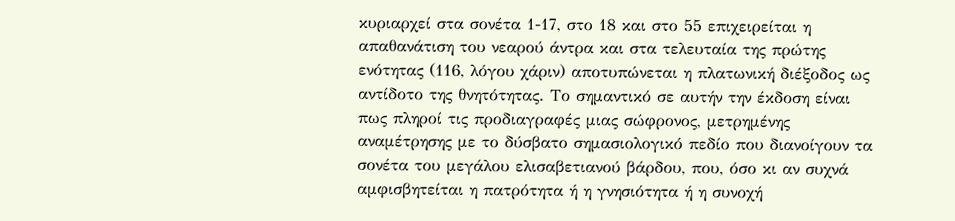κυριαρχεί στα σονέτα 1-17, στο 18 και στο 55 επιχειρείται η απαθανάτιση του νεαρού άντρα και στα τελευταία της πρώτης ενότητας (116, λόγου χάριν) αποτυπώνεται η πλατωνική διέξοδος ως αντίδοτο της θνητότητας. Το σημαντικό σε αυτήν την έκδοση είναι πως πληροί τις προδιαγραφές μιας σώφρονος, μετρημένης αναμέτρησης με το δύσβατο σημασιολογικό πεδίο που διανοίγουν τα σονέτα του μεγάλου ελισαβετιανού βάρδου, που, όσο κι αν συχνά αμφισβητείται η πατρότητα ή η γνησιότητα ή η συνοχή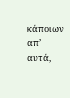κάποιων απ’ αυτά,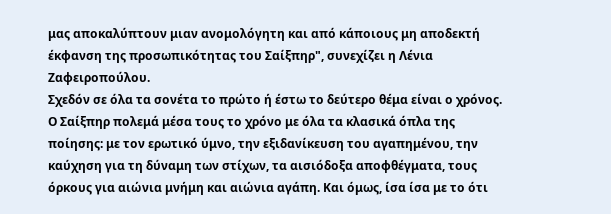μας αποκαλύπτουν μιαν ανομολόγητη και από κάποιους μη αποδεκτή έκφανση της προσωπικότητας του Σαίξπηρ", συνεχίζει η Λένια Ζαφειροπούλου.
Σχεδόν σε όλα τα σονέτα το πρώτο ή έστω το δεύτερο θέμα είναι ο χρόνος. Ο Σαίξπηρ πολεμά μέσα τους το χρόνο με όλα τα κλασικά όπλα της ποίησης: με τον ερωτικό ύμνο, την εξιδανίκευση του αγαπημένου, την καύχηση για τη δύναμη των στίχων, τα αισιόδοξα αποφθέγματα, τους όρκους για αιώνια μνήμη και αιώνια αγάπη. Και όμως, ίσα ίσα με το ότι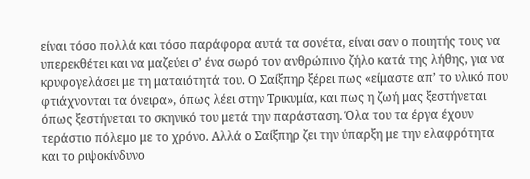είναι τόσο πολλά και τόσο παράφορα αυτά τα σονέτα, είναι σαν ο ποιητής τους να υπερεκθέτει και να μαζεύει σ’ ένα σωρό τον ανθρώπινο ζήλο κατά της λήθης, για να κρυφογελάσει με τη ματαιότητά του. Ο Σαίξπηρ ξέρει πως «είμαστε απ’ το υλικό που φτιάχνονται τα όνειρα», όπως λέει στην Τρικυμία, και πως η ζωή μας ξεστήνεται όπως ξεστήνεται το σκηνικό του μετά την παράσταση. Όλα του τα έργα έχουν τεράστιο πόλεμο με το χρόνο. Αλλά ο Σαίξπηρ ζει την ύπαρξη με την ελαφρότητα και το ριψοκίνδυνο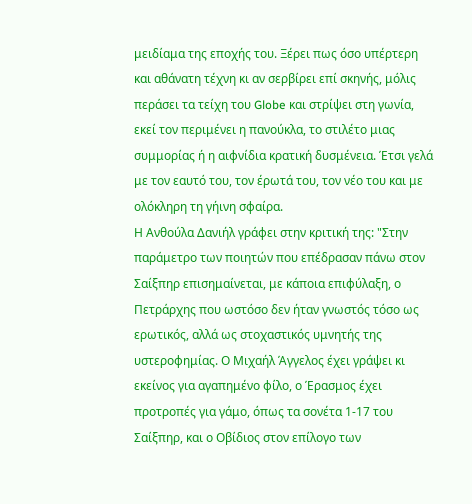μειδίαμα της εποχής του. Ξέρει πως όσο υπέρτερη και αθάνατη τέχνη κι αν σερβίρει επί σκηνής, μόλις περάσει τα τείχη του Globe και στρίψει στη γωνία, εκεί τον περιμένει η πανούκλα, το στιλέτο μιας συμμορίας ή η αιφνίδια κρατική δυσμένεια. Έτσι γελά με τον εαυτό του, τον έρωτά του, τον νέο του και με ολόκληρη τη γήινη σφαίρα.
Η Ανθούλα Δανιήλ γράφει στην κριτική της: "Στην παράμετρο των ποιητών που επέδρασαν πάνω στον Σαίξπηρ επισημαίνεται, με κάποια επιφύλαξη, ο Πετράρχης που ωστόσο δεν ήταν γνωστός τόσο ως ερωτικός, αλλά ως στοχαστικός υμνητής της υστεροφημίας. Ο Μιχαήλ Άγγελος έχει γράψει κι εκείνος για αγαπημένο φίλο, ο Έρασμος έχει προτροπές για γάμο, όπως τα σονέτα 1-17 του Σαίξπηρ, και ο Οβίδιος στον επίλογο των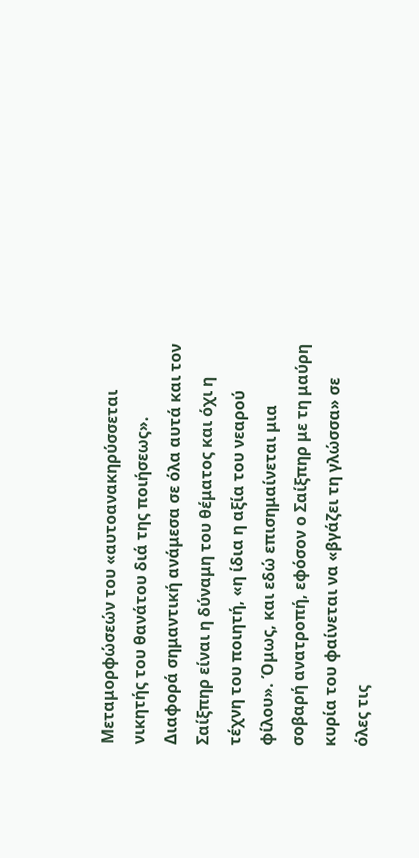Μεταμορφώσεών του «αυτοανακηρύσσεται νικητής του θανάτου διά της ποιήσεως». Διαφορά σημαντική ανάμεσα σε όλα αυτά και τον Σαίξπηρ είναι η δύναμη του θέματος και όχι η τέχνη του ποιητή, «η ίδια η αξία του νεαρού φίλου». Όμως, και εδώ επισημαίνεται μια σοβαρή ανατροπή, εφόσον ο Σαίξπηρ με τη μαύρη κυρία του φαίνεται να «βγάζει τη γλώσσα» σε όλες τις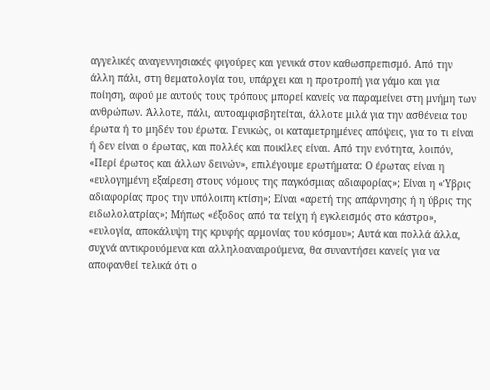αγγελικές αναγεννησιακές φιγούρες και γενικά στον καθωσπρεπισμό. Από την άλλη πάλι, στη θεματολογία του, υπάρχει και η προτροπή για γάμο και για ποίηση, αφού με αυτούς τους τρόπους μπορεί κανείς να παραμείνει στη μνήμη των ανθρώπων. Άλλοτε, πάλι, αυτοαμφισβητείται, άλλοτε μιλά για την ασθένεια του έρωτα ή το μηδέν του έρωτα. Γενικώς, οι καταμετρημένες απόψεις, για το τι είναι ή δεν είναι ο έρωτας, και πολλές και ποικίλες είναι. Από την ενότητα, λοιπόν, «Περί έρωτος και άλλων δεινών», επιλέγουμε ερωτήματα: Ο έρωτας είναι η «ευλογημένη εξαίρεση στους νόμους της παγκόσμιας αδιαφορίας»; Είναι η «Ύβρις αδιαφορίας προς την υπόλοιπη κτίση»; Είναι «αρετή της απάρνησης ή η ύβρις της ειδωλολατρίας»; Μήπως «έξοδος από τα τείχη ή εγκλεισμός στο κάστρο», «ευλογία, αποκάλυψη της κρυφής αρμονίας του κόσμου»; Αυτά και πολλά άλλα, συχνά αντικρουόμενα και αλληλοαναιρούμενα, θα συναντήσει κανείς για να αποφανθεί τελικά ότι ο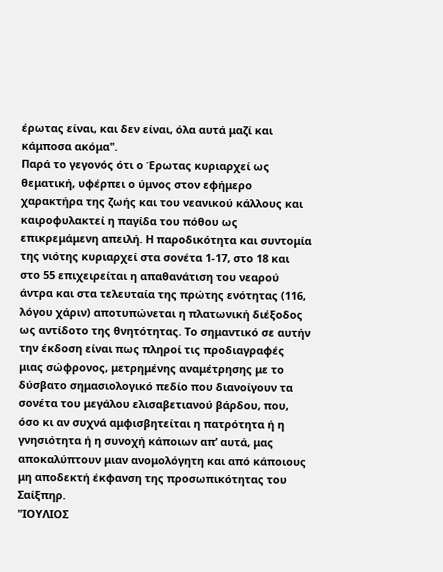έρωτας είναι, και δεν είναι, όλα αυτά μαζί και κάμποσα ακόμα".
Παρά το γεγονός ότι ο Έρωτας κυριαρχεί ως θεματική, υφέρπει ο ύμνος στον εφήμερο χαρακτήρα της ζωής και του νεανικού κάλλους και καιροφυλακτεί η παγίδα του πόθου ως επικρεμάμενη απειλή. Η παροδικότητα και συντομία της νιότης κυριαρχεί στα σονέτα 1-17, στο 18 και στο 55 επιχειρείται η απαθανάτιση του νεαρού άντρα και στα τελευταία της πρώτης ενότητας (116, λόγου χάριν) αποτυπώνεται η πλατωνική διέξοδος ως αντίδοτο της θνητότητας. Το σημαντικό σε αυτήν την έκδοση είναι πως πληροί τις προδιαγραφές μιας σώφρονος, μετρημένης αναμέτρησης με το δύσβατο σημασιολογικό πεδίο που διανοίγουν τα σονέτα του μεγάλου ελισαβετιανού βάρδου, που, όσο κι αν συχνά αμφισβητείται η πατρότητα ή η γνησιότητα ή η συνοχή κάποιων απ’ αυτά, μας αποκαλύπτουν μιαν ανομολόγητη και από κάποιους μη αποδεκτή έκφανση της προσωπικότητας του Σαίξπηρ.
"ΙΟΥΛΙΟΣ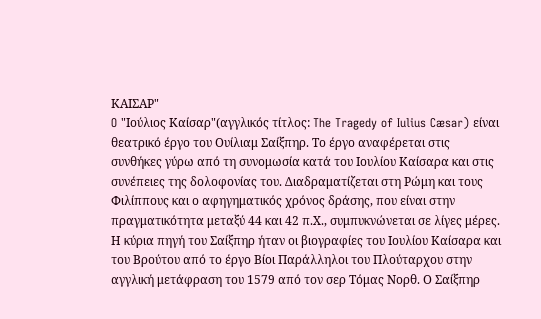ΚΑΙΣΑΡ"
O "Ιούλιος Καίσαρ"(αγγλικός τίτλος: The Tragedy of Iulius Cæsar) είναι θεατρικό έργο του Ουίλιαμ Σαίξπηρ. Το έργο αναφέρεται στις συνθήκες γύρω από τη συνομωσία κατά του Ιουλίου Καίσαρα και στις συνέπειες της δολοφονίας του. Διαδραματίζεται στη Ρώμη και τους Φιλίππους και ο αφηγηματικός χρόνος δράσης, που είναι στην πραγματικότητα μεταξύ 44 και 42 π.Χ., συμπυκνώνεται σε λίγες μέρες.
Η κύρια πηγή του Σαίξπηρ ήταν οι βιογραφίες του Ιουλίου Καίσαρα και του Βρούτου από το έργο Βίοι Παράλληλοι του Πλούταρχου στην αγγλική μετάφραση του 1579 από τον σερ Τόμας Νορθ. Ο Σαίξπηρ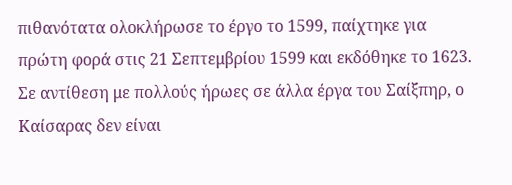πιθανότατα ολοκλήρωσε το έργο το 1599, παίχτηκε για πρώτη φορά στις 21 Σεπτεμβρίου 1599 και εκδόθηκε το 1623.
Σε αντίθεση με πολλούς ήρωες σε άλλα έργα του Σαίξπηρ, ο Καίσαρας δεν είναι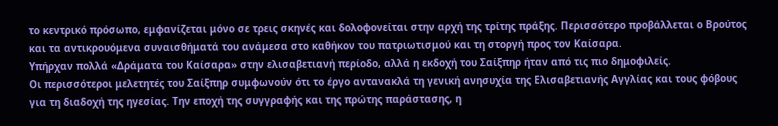το κεντρικό πρόσωπο, εμφανίζεται μόνο σε τρεις σκηνές και δολοφονείται στην αρχή της τρίτης πράξης. Περισσότερο προβάλλεται ο Βρούτος και τα αντικρουόμενα συναισθήματά του ανάμεσα στο καθήκον του πατριωτισμού και τη στοργή προς τον Καίσαρα.
Υπήρχαν πολλά «Δράματα του Καίσαρα» στην ελισαβετιανή περίοδο, αλλά η εκδοχή του Σαίξπηρ ήταν από τις πιο δημοφιλείς.
Οι περισσότεροι μελετητές του Σαίξπηρ συμφωνούν ότι το έργο αντανακλά τη γενική ανησυχία της Ελισαβετιανής Αγγλίας και τους φόβους για τη διαδοχή της ηγεσίας. Την εποχή της συγγραφής και της πρώτης παράστασης, η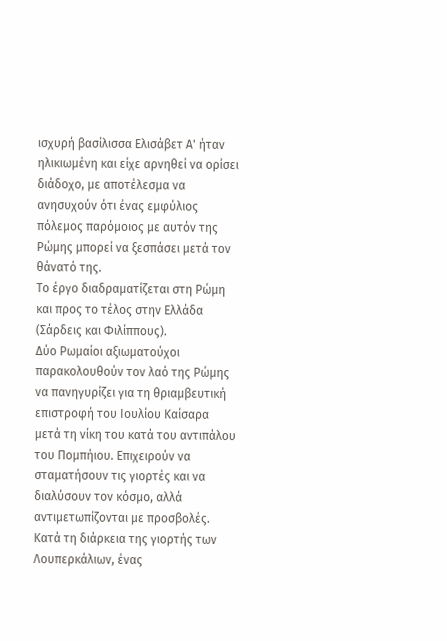ισχυρή βασίλισσα Ελισάβετ Α' ήταν ηλικιωμένη και είχε αρνηθεί να ορίσει διάδοχο, με αποτέλεσμα να ανησυχούν ότι ένας εμφύλιος πόλεμος παρόμοιος με αυτόν της Ρώμης μπορεί να ξεσπάσει μετά τον θάνατό της.
Το έργο διαδραματίζεται στη Ρώμη και προς το τέλος στην Ελλάδα (Σάρδεις και Φιλίππους).
Δύο Ρωμαίοι αξιωματούχοι παρακολουθούν τον λαό της Ρώμης να πανηγυρίζει για τη θριαμβευτική επιστροφή του Ιουλίου Καίσαρα μετά τη νίκη του κατά του αντιπάλου του Πομπήιου. Επιχειρούν να σταματήσουν τις γιορτές και να διαλύσουν τον κόσμο, αλλά αντιμετωπίζονται με προσβολές. Κατά τη διάρκεια της γιορτής των Λουπερκάλιων, ένας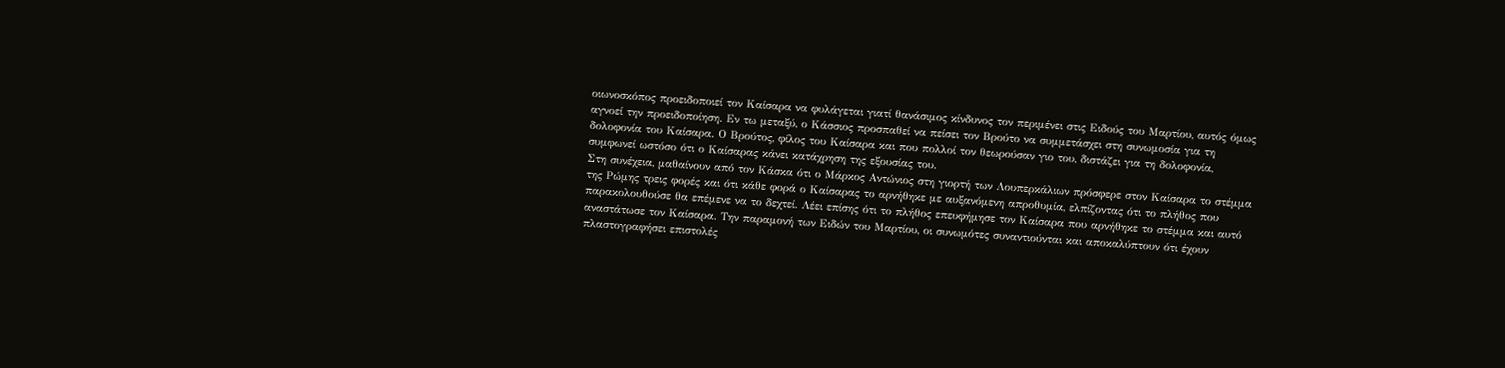οιωνοσκόπος προειδοποιεί τον Καίσαρα να φυλάγεται γιατί θανάσιμος κίνδυνος τον περιμένει στις Ειδούς του Μαρτίου, αυτός όμως αγνοεί την προειδοποίηση. Εν τω μεταξύ, ο Κάσσιος προσπαθεί να πείσει τον Βρούτο να συμμετάσχει στη συνωμοσία για τη δολοφονία του Καίσαρα. Ο Βρούτος, φίλος του Καίσαρα και που πολλοί τον θεωρούσαν γιο του, διστάζει για τη δολοφονία, συμφωνεί ωστόσο ότι ο Καίσαρας κάνει κατάχρηση της εξουσίας του.
Στη συνέχεια, μαθαίνουν από τον Κάσκα ότι ο Μάρκος Αντώνιος στη γιορτή των Λουπερκάλιων πρόσφερε στον Καίσαρα το στέμμα της Ρώμης τρεις φορές και ότι κάθε φορά ο Καίσαρας το αρνήθηκε με αυξανόμενη απροθυμία, ελπίζοντας ότι το πλήθος που παρακολουθούσε θα επέμενε να το δεχτεί. Λέει επίσης ότι το πλήθος επευφήμησε τον Καίσαρα που αρνήθηκε το στέμμα και αυτό αναστάτωσε τον Καίσαρα. Την παραμονή των Ειδών του Μαρτίου, οι συνωμότες συναντιούνται και αποκαλύπτουν ότι έχουν πλαστογραφήσει επιστολές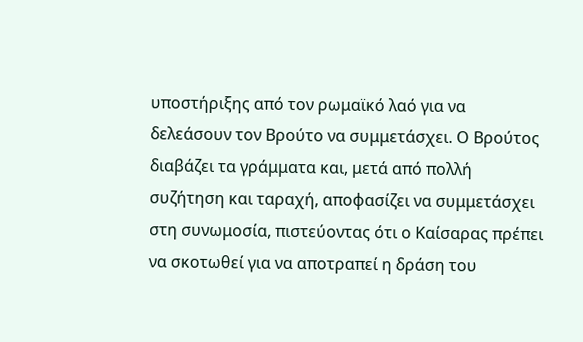υποστήριξης από τον ρωμαϊκό λαό για να δελεάσουν τον Βρούτο να συμμετάσχει. Ο Βρούτος διαβάζει τα γράμματα και, μετά από πολλή συζήτηση και ταραχή, αποφασίζει να συμμετάσχει στη συνωμοσία, πιστεύοντας ότι ο Καίσαρας πρέπει να σκοτωθεί για να αποτραπεί η δράση του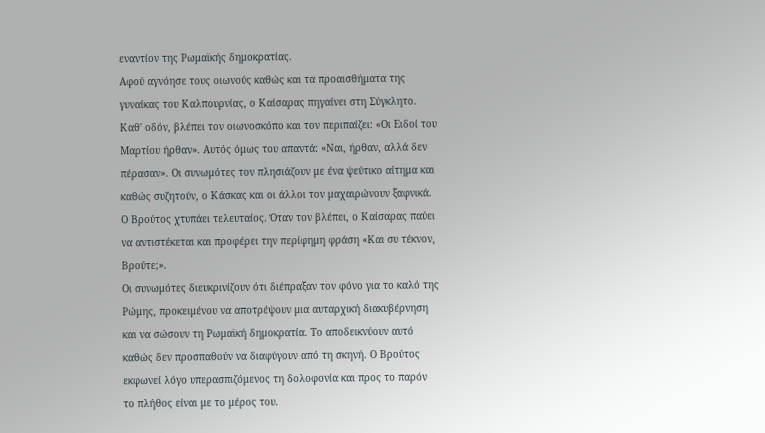εναντίον της Ρωμαϊκής δημοκρατίας.
Αφού αγνόησε τους οιωνούς καθώς και τα προαισθήματα της γυναίκας του Καλπουρνίας, ο Καίσαρας πηγαίνει στη Σύγκλητο. Καθ' οδόν, βλέπει τον οιωνοσκόπο και τον περιπαίζει: «Οι Ειδοί του Μαρτίου ήρθαν». Αυτός όμως του απαντά: «Ναι, ήρθαν, αλλά δεν πέρασαν». Οι συνωμότες τον πλησιάζουν με ένα ψεύτικο αίτημα και καθώς συζητούν, ο Κάσκας και οι άλλοι τον μαχαιρώνουν ξαφνικά. Ο Βρούτος χτυπάει τελευταίος. Όταν τον βλέπει, ο Καίσαρας παύει να αντιστέκεται και προφέρει την περίφημη φράση «Και συ τέκνον, Βρούτε;».
Οι συνωμότες διευκρινίζουν ότι διέπραξαν τον φόνο για το καλό της Ρώμης, προκειμένου να αποτρέψουν μια αυταρχική διακυβέρνηση και να σώσουν τη Ρωμαϊκή δημοκρατία. Το αποδεικνύουν αυτό καθώς δεν προσπαθούν να διαφύγουν από τη σκηνή. Ο Βρούτος εκφωνεί λόγο υπερασπιζόμενος τη δολοφονία και προς το παρόν το πλήθος είναι με το μέρος του.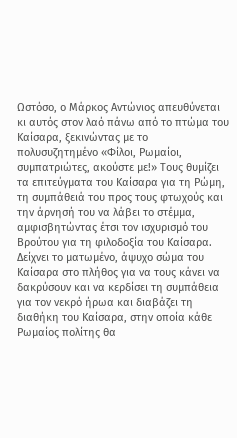Ωστόσο, ο Μάρκος Αντώνιος απευθύνεται κι αυτός στον λαό πάνω από το πτώμα του Καίσαρα, ξεκινώντας με το πολυσυζητημένο «Φίλοι, Ρωμαίοι, συμπατριώτες, ακούστε με!» Τους θυμίζει τα επιτεύγματα του Καίσαρα για τη Ρώμη, τη συμπάθειά του προς τους φτωχούς και την άρνησή του να λάβει το στέμμα, αμφισβητώντας έτσι τον ισχυρισμό του Βρούτου για τη φιλοδοξία του Καίσαρα. Δείχνει το ματωμένο, άψυχο σώμα του Καίσαρα στο πλήθος για να τους κάνει να δακρύσουν και να κερδίσει τη συμπάθεια για τον νεκρό ήρωα και διαβάζει τη διαθήκη του Καίσαρα, στην οποία κάθε Ρωμαίος πολίτης θα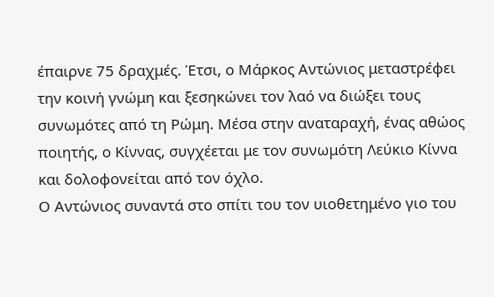έπαιρνε 75 δραχμές. Έτσι, ο Μάρκος Αντώνιος μεταστρέφει την κοινή γνώμη και ξεσηκώνει τον λαό να διώξει τους συνωμότες από τη Ρώμη. Μέσα στην αναταραχή, ένας αθώος ποιητής, ο Κίννας, συγχέεται με τον συνωμότη Λεύκιο Κίννα και δολοφονείται από τον όχλο.
Ο Αντώνιος συναντά στο σπίτι του τον υιοθετημένο γιο του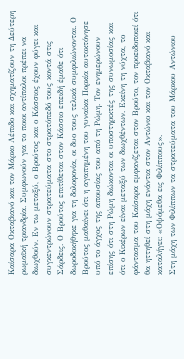Καίσαρα Οκταβιανό και τον Μάρκο Λέπιδο και σχηματίζουν τη Δεύτερη ρωμαϊκή τριανδρία. Συμφωνούν για το ποιοι αντίπαλοι πρέπει να διωχθούν. Εν τω μεταξύ, ο Βρούτος και ο Κάσσιος έχουν φύγει και συγκεντρώνουν στρατεύματα στο στρατόπεδό τους κοντά στις Σάρδεις. Ο Βρούτος επιτίθεται στον Κάσσιο επειδή έμαθε ότι δωροδοκήθηκε για τη δολοφονία, οι δυο τους τελικά συμφιλιώνονται. Ο Βρούτος μαθαίνει ότι η αγαπημένη του γυναίκα Πορκία αυτοκτόνησε υπό το άγχος της απουσίας του από τη Ρώμη. Τον ενημερώνουν επίσης ότι στη Ρώμη διώκονται οι υποστηρικτές της συνωμοσίας και ότι ο Κικέρων είναι μεταξύ των διωχθέντων. Εκείνη τη νύχτα, το φάντασμα του Καίσαρα εμφανίζεται στον Βρούτο, τον προειδοποιεί ότι θα ηττηθεί στη μάχη ενάντια στον Αντώνιο και τον Οκταβιανό και καταλήγει: «Οψόμεθα εις Φιλίππους».
Στη μάχη των Φιλίππων τα στρατεύματα του Μάρκου Αντώνιου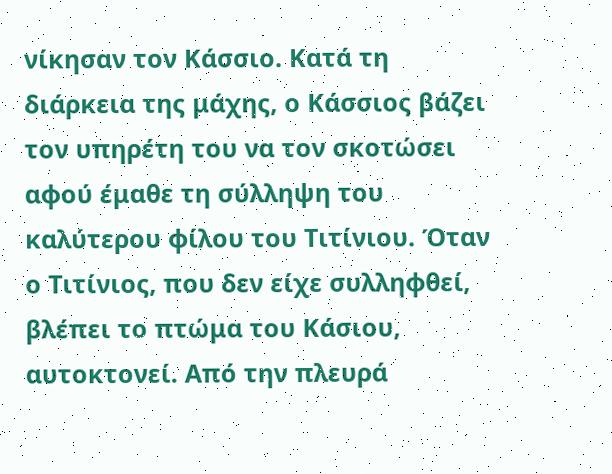νίκησαν τον Κάσσιο. Κατά τη διάρκεια της μάχης, ο Κάσσιος βάζει τον υπηρέτη του να τον σκοτώσει αφού έμαθε τη σύλληψη του καλύτερου φίλου του Τιτίνιου. Όταν ο Τιτίνιος, που δεν είχε συλληφθεί, βλέπει το πτώμα του Κάσιου, αυτοκτονεί. Από την πλευρά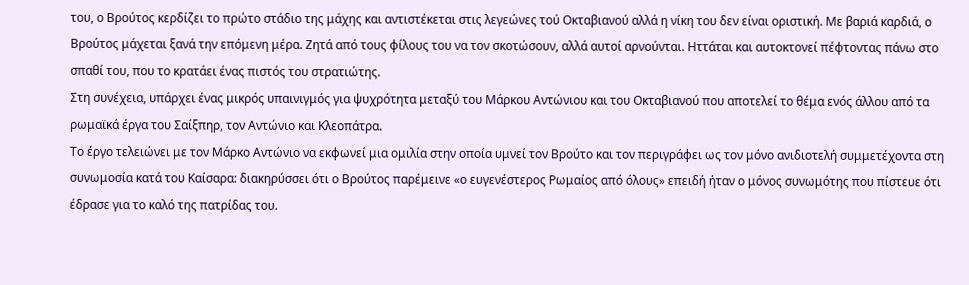του, ο Βρούτος κερδίζει το πρώτο στάδιο της μάχης και αντιστέκεται στις λεγεώνες τού Οκταβιανού αλλά η νίκη του δεν είναι οριστική. Με βαριά καρδιά, ο Βρούτος μάχεται ξανά την επόμενη μέρα. Ζητά από τους φίλους του να τον σκοτώσουν, αλλά αυτοί αρνούνται. Ηττάται και αυτοκτονεί πέφτοντας πάνω στο σπαθί του, που το κρατάει ένας πιστός του στρατιώτης.
Στη συνέχεια, υπάρχει ένας μικρός υπαινιγμός για ψυχρότητα μεταξύ του Μάρκου Αντώνιου και του Οκταβιανού που αποτελεί το θέμα ενός άλλου από τα ρωμαϊκά έργα του Σαίξπηρ, τον Αντώνιο και Κλεοπάτρα.
Το έργο τελειώνει με τον Μάρκο Αντώνιο να εκφωνεί μια ομιλία στην οποία υμνεί τον Βρούτο και τον περιγράφει ως τον μόνο ανιδιοτελή συμμετέχοντα στη συνωμοσία κατά του Καίσαρα: διακηρύσσει ότι ο Βρούτος παρέμεινε «ο ευγενέστερος Ρωμαίος από όλους» επειδή ήταν ο μόνος συνωμότης που πίστευε ότι έδρασε για το καλό της πατρίδας του.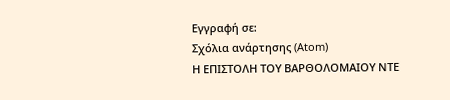Εγγραφή σε:
Σχόλια ανάρτησης (Atom)
Η ΕΠΙΣΤΟΛΗ ΤΟΥ ΒΑΡΘΟΛΟΜΑΙΟΥ ΝΤΕ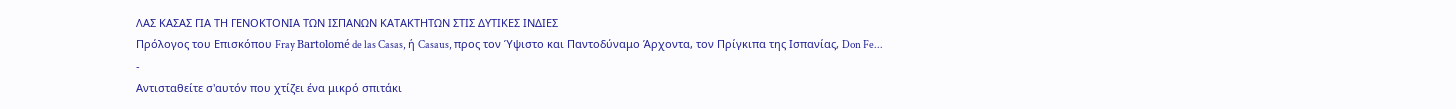ΛΑΣ ΚΑΣΑΣ ΓΙΑ ΤΗ ΓΕΝΟΚΤΟΝΙΑ ΤΩΝ ΙΣΠΑΝΩΝ ΚΑΤΑΚΤΗΤΩΝ ΣΤΙΣ ΔΥΤΙΚΕΣ ΙΝΔΙΕΣ
Πρόλογος του Επισκόπου Fray Bartolomé de las Casas, ή Casaus, προς τον Ύψιστο και Παντοδύναμο Άρχοντα, τον Πρίγκιπα της Ισπανίας, Don Fe...
-
Αντισταθείτε σ'αυτόν που χτίζει ένα μικρό σπιτάκι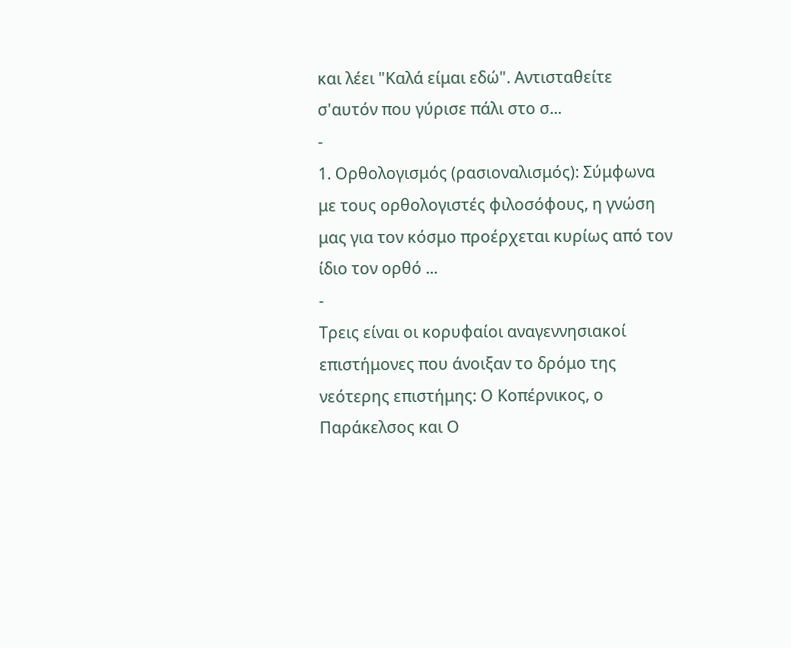και λέει "Καλά είμαι εδώ". Αντισταθείτε σ'αυτόν που γύρισε πάλι στο σ...
-
1. Ορθολογισμός (ρασιοναλισμός): Σύμφωνα με τους ορθολογιστές φιλοσόφους, η γνώση μας για τον κόσμο προέρχεται κυρίως από τον ίδιο τον ορθό ...
-
Τρεις είναι οι κορυφαίοι αναγεννησιακοί επιστήμονες που άνοιξαν το δρόμο της νεότερης επιστήμης: Ο Κοπέρνικος, ο Παράκελσος και Ο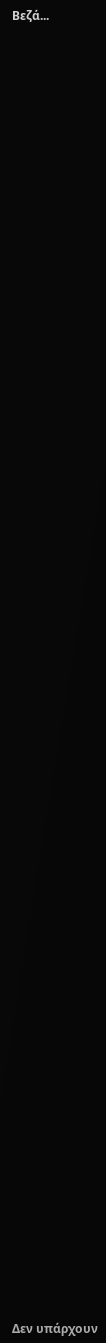Βεζά...


































































Δεν υπάρχουν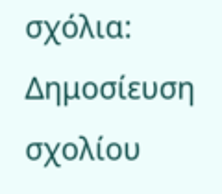σχόλια:
Δημοσίευση σχολίου